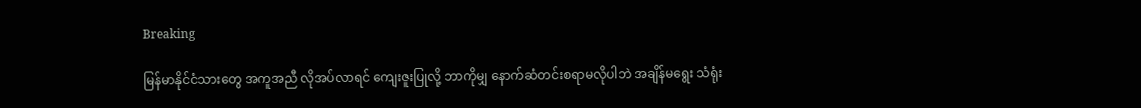Breaking

မြန်မာနိုင်ငံသားတွေ အကူအညီ လိုအပ်လာရင် ကျေးဇူးပြုလို့ ဘာကိုမျှ နောက်ဆံတင်းစရာမလိုပါဘဲ အချိန်မရွေး သံရုံး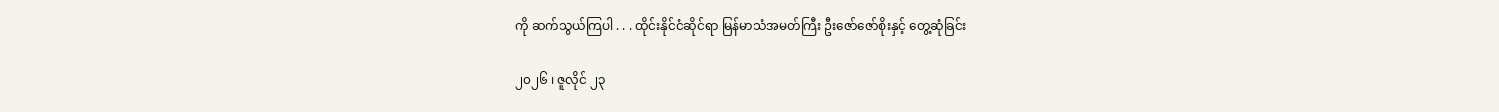ကို ဆက်သွယ်ကြပါ . . . ထိုင်းနိုင်ငံဆိုင်ရာ မြန်မာသံအမတ်ကြီး ဦးဇော်ဇော်စိုးနှင့် တွေ့ဆုံခြင်း

၂၀၂၆ ၊ ဇူလိုင် ၂၃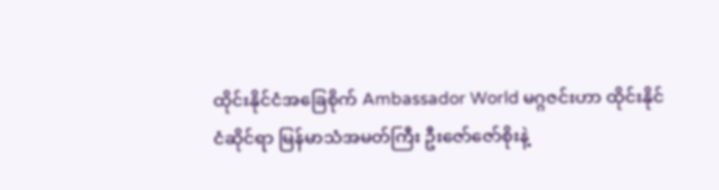ထိုင်းနိုင်ငံအခြေစိုက် Ambassador World မဂ္ဂဇင်းဟာ ထိုင်းနိုင်ငံဆိုင်ရာ မြန်မာသံအမတ်ကြီး ဦးဇော်ဇော်စိုးနဲ့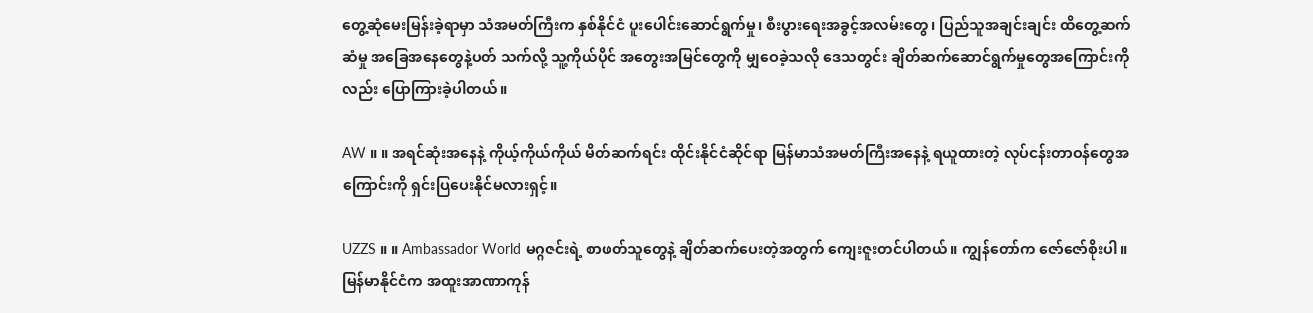တွေ့ဆုံမေးမြန်းခဲ့ရာမှာ သံအမတ်ကြီးက နှစ်နိုင်ငံ ပူးပေါင်းဆောင်ရွက်မှု၊ စီးပွားရေးအခွင့်အလမ်းတွေ၊ ပြည်သူအချင်းချင်း ထိတွေ့ဆက်ဆံမှု အခြေအနေတွေနဲ့ပတ် သက်လို့ သူ့ကိုယ်ပိုင် အတွေးအမြင်တွေကို မျှဝေခဲ့သလို ဒေသတွင်း ချိတ်ဆက်ဆောင်ရွက်မှုတွေအကြောင်းကိုလည်း ပြောကြားခဲ့ပါတယ်။

AW ။ ။ အရင်ဆုံးအနေနဲ့ ကိုယ့်ကိုယ်ကိုယ် မိတ်ဆက်ရင်း ထိုင်းနိုင်ငံဆိုင်ရာ မြန်မာသံအမတ်ကြီးအနေနဲ့ ရယူထားတဲ့ လုပ်ငန်းတာဝန်တွေအကြောင်းကို ရှင်းပြပေးနိုင်မလားရှင့်။

UZZS ။ ။ Ambassador World မဂ္ဂဇင်းရဲ့ စာဖတ်သူတွေနဲ့ ချိတ်ဆက်ပေးတဲ့အတွက် ကျေးဇူးတင်ပါတယ်။ ကျွန်တော်က ဇော်ဇော်စိုးပါ။ မြန်မာနိုင်ငံက အထူးအာဏာကုန်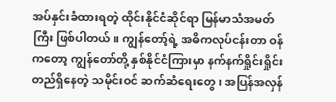အပ်နှင်းခံထားရတဲ့ ထိုင်းနိုင်ငံဆိုင်ရာ မြန်မာသံအမတ်ကြီး ဖြစ်ပါတယ်။ ကျွန်တော့်ရဲ့ အဓိကလုပ်ငန်းတာ ဝန်ကတော့ ကျွန်တော်တို့ နှစ်နိုင်ငံကြားမှာ နက်နက်ရှိုင်းရှိုင်း တည်ရှိနေတဲ့ သမိုင်းဝင် ဆက်ဆံရေးတွေ၊ အပြန်အလှန်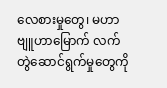လေစားမှုတွေ၊ မဟာဗျူဟာမြောက် လက်တွဲဆောင်ရွက်မှုတွေကို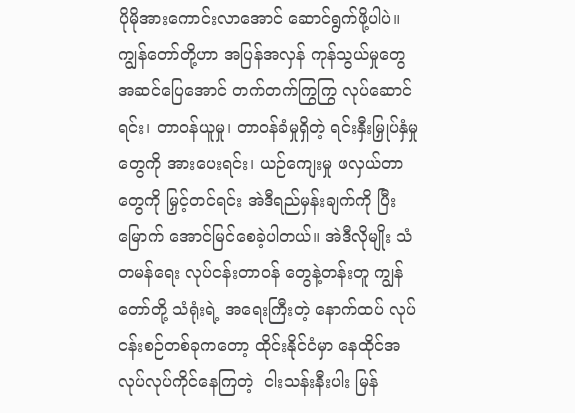ပိုမိုအားကောင်းလာအောင် ဆောင်ရွက်ဖို့ပါပဲ။ ကျွန်တော်တို့ဟာ အပြန်အလှန် ကုန်သွယ်မှုတွေ အဆင်ပြေအောင် တက်တက်ကြွကြွ လုပ်ဆောင်ရင်း၊ တာဝန်ယူမှု၊ တာဝန်ခံမှုရှိတဲ့ ရင်းနှီးမြှုပ်နှံမှုတွေကို အားပေးရင်း၊ ယဉ်ကျေးမှု ဖလှယ်တာတွေကို မြှင့်တင်ရင်း အဲဒီရည်မှန်းချက်ကို ပြီးမြောက် အောင်မြင်စေခဲ့ပါတယ်။ အဲဒီလိုမျိုး သံတမန်ရေး လုပ်ငန်းတာဝန် တွေနဲ့တန်းတူ ကျွန်တော်တို့ သံရုံးရဲ့ အရေးကြီးတဲ့ နောက်ထပ် လုပ်ငန်းစဉ်တစ်ခုကတော့ ထိုင်းနိုင်ငံမှာ နေထိုင်အလုပ်လုပ်ကိုင်နေကြတဲ့  ငါးသန်းနီးပါး မြန်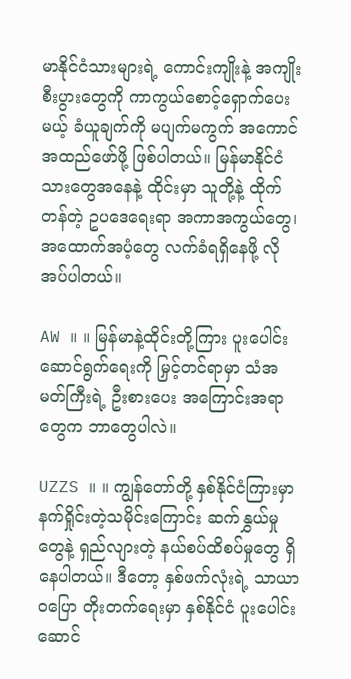မာနိုင်ငံသားများရဲ့ ကောင်းကျိုးနဲ့ အကျိုးစီးပွားတွေကို ကာကွယ်စောင့်ရှောက်ပေးမယ့် ခံယူချက်ကို မပျက်မကွက် အကောင်အထည်ဖော်ဖို့ ဖြစ်ပါတယ်။ မြန်မာနိုင်ငံသားတွေအနေနဲ့ ထိုင်းမှာ သူတို့နဲ့ ထိုက်တန်တဲ့ ဥပဒေရေးရာ အကာအကွယ်တွေ၊ အထောက်အပံ့တွေ လက်ခံရရှိနေဖို့ လိုအပ်ပါတယ်။

AW ။ ။ မြန်မာနဲ့ထိုင်းတို့ကြား ပူးပေါင်းဆောင်ရွက်ရေးကို မြှင့်တင်ရာမှာ သံအမတ်ကြီးရဲ့ ဦးစားပေး အကြောင်းအရာတွေက ဘာတွေပါလဲ။

UZZS ။ ။ ကျွန်တော်တို့ နှစ်နိုင်ငံကြားမှာ နက်ရှိုင်းတဲ့သမိုင်းကြောင်း ဆက်နွှယ်မှုတွေနဲ့ ရှည်လျားတဲ့ နယ်စပ်ထိစပ်မှုတွေ ရှိနေပါတယ်။ ဒီတော့ နှစ်ဖက်လုံးရဲ့ သာယာဝပြော တိုးတက်ရေးမှာ နှစ်နိုင်ငံ ပူးပေါင်းဆောင်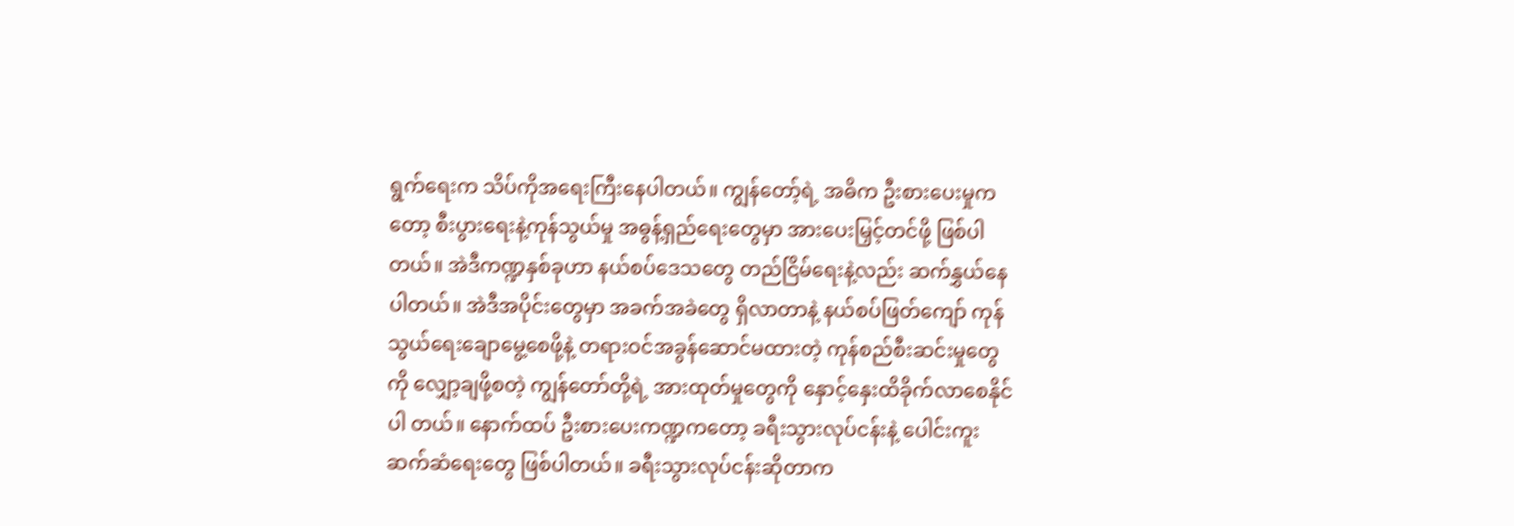ရွက်ရေးက သိပ်ကိုအရေးကြီးနေပါတယ်။ ကျွန်တော့်ရဲ့ အဓိက ဦးစားပေးမှုကတော့ စီးပွားရေးနဲ့ကုန်သွယ်မှု အဓွန့်ရှည်ရေးတွေမှာ အားပေးမြှင့်တင်ဖို့ ဖြစ်ပါတယ်။ အဲဒီကဏ္ဍနှစ်ခုဟာ နယ်စပ်ဒေသတွေ တည်ငြိမ်ရေးနဲ့လည်း ဆက်နွှယ်နေပါတယ်။ အဲဒီအပိုင်းတွေမှာ အခက်အခဲတွေ ရှိလာတာနဲ့ နယ်စပ်ဖြတ်ကျော် ကုန်သွယ်ရေးချောမွေ့စေဖို့နဲ့ တရားဝင်အခွန်ဆောင်မထားတဲ့ ကုန်စည်စီးဆင်းမှုတွေကို လျှော့ချဖို့စတဲ့ ကျွန်တော်တို့ရဲ့ အားထုတ်မှုတွေကို နှောင့်နှေးထိခိုက်လာစေနိုင်ပါ တယ်။ နောက်ထပ် ဦးစားပေးကဏ္ဍကတော့ ခရီးသွားလုပ်ငန်းနဲ့ ပေါင်းကူးဆက်ဆံရေးတွေ ဖြစ်ပါတယ်။ ခရီးသွားလုပ်ငန်းဆိုတာက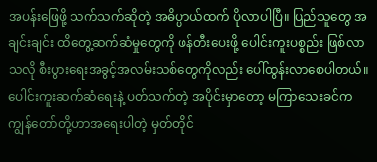အပန်းဖြေဖို့ သက်သက်ဆိုတဲ့ အဓိပ္ပာယ်ထက် ပိုလာပါပြီ။ ပြည်သူတွေ အချင်းချင်း ထိတွေ့ဆက်ဆံမှုတွေကို ဖန်တီးပေးဖို့ ပေါင်းကူးပစ္စည်း ဖြစ်လာသလို စီးပွားရေးအခွင့်အလမ်းသစ်တွေကိုလည်း ပေါ်ထွန်းလာစေပါတယ်။ ပေါင်းကူးဆက်ဆံရေးနဲ့ ပတ်သက်တဲ့ အပိုင်းမှာတော့ မကြာသေးခင်က ကျွန်တော်တို့ဟာအရေးပါတဲ့ မှတ်တိုင်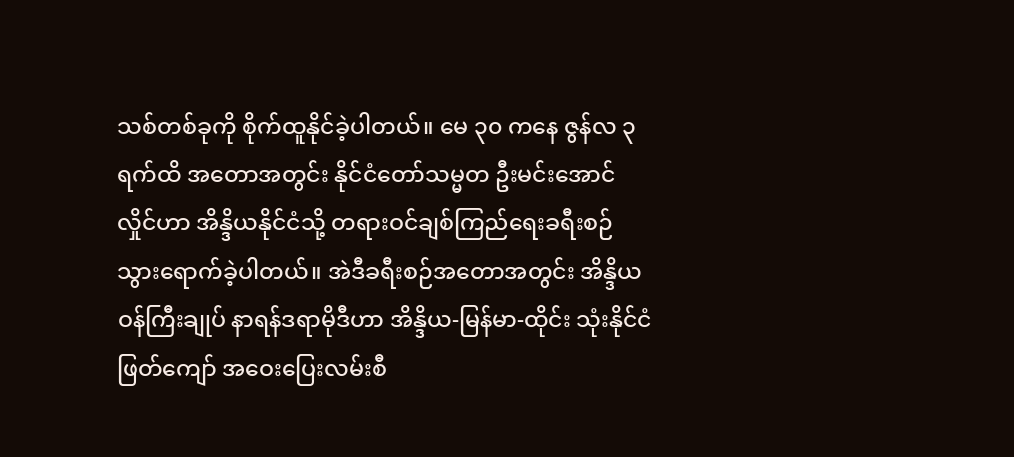သစ်တစ်ခုကို စိုက်ထူနိုင်ခဲ့ပါတယ်။ မေ ၃၀ ကနေ ဇွန်လ ၃ ရက်ထိ အတောအတွင်း နိုင်ငံတော်သမ္မတ ဦးမင်းအောင်လှိုင်ဟာ အိန္ဒိယနိုင်ငံသို့ တရားဝင်ချစ်ကြည်ရေးခရီးစဉ် သွားရောက်ခဲ့ပါတယ်။ အဲဒီခရီးစဉ်အတောအတွင်း အိန္ဒိယဝန်ကြီးချုပ် နာရန်ဒရာမိုဒီဟာ အိန္ဒိယ-မြန်မာ-ထိုင်း သုံးနိုင်ငံဖြတ်ကျော် အဝေးပြေးလမ်းစီ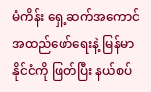မံကိန်း ရှေ့ဆက်အကောင် အထည်ဖော်ရေးနဲ့ မြန်မာနိုင်ငံကို ဖြတ်ပြီး နယ်စပ်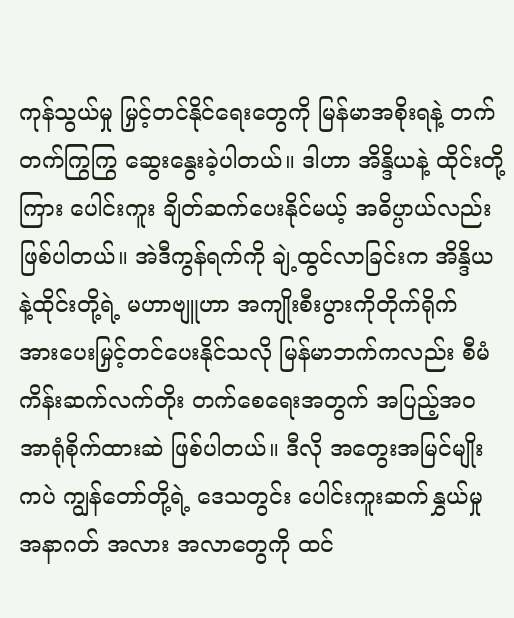ကုန်သွယ်မှု မြှင့်တင်နိုင်ရေးတွေကို မြန်မာအစိုးရနဲ့ တက်တက်ကြွကြွ ဆွေးနွေးခဲ့ပါတယ်။ ဒါဟာ အိန္ဒိယနဲ့ ထိုင်းတို့ကြား ပေါင်းကူး ချိတ်ဆက်ပေးနိုင်မယ့် အဓိပ္ပာယ်လည်း ဖြစ်ပါတယ်။ အဲဒီကွန်ရက်ကို ချဲ့ထွင်လာခြင်းက အိန္ဒိယနဲ့ထိုင်းတို့ရဲ့ မဟာဗျူဟာ အကျိုးစီးပွားကိုတိုက်ရိုက် အားပေးမြှင့်တင်ပေးနိုင်သလို မြန်မာဘက်ကလည်း စီမံကိန်းဆက်လက်တိုး တက်စေရေးအတွက် အပြည့်အ၀ အာရုံစိုက်ထားဆဲ ဖြစ်ပါတယ်။ ဒီလို အတွေးအမြင်မျိုးကပဲ ကျွန်တော်တို့ရဲ့ ဒေသတွင်း ပေါင်းကူးဆက်နွှယ်မှု အနာဂတ် အလား အလာတွေကို ထင်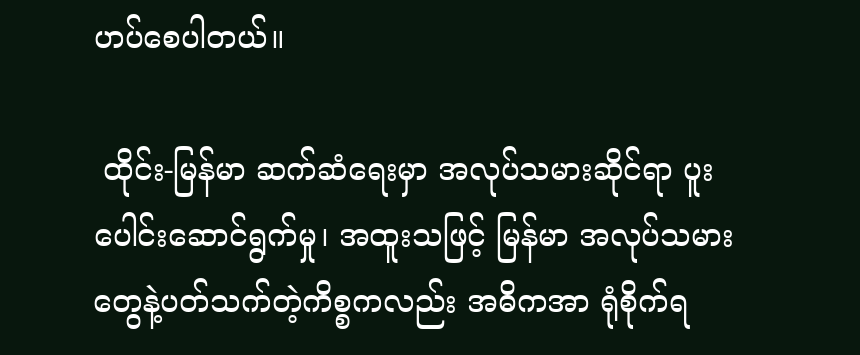ဟပ်စေပါတယ်။

 ထိုင်း-မြန်မာ ဆက်ဆံရေးမှာ အလုပ်သမားဆိုင်ရာ ပူးပေါင်းဆောင်ရွက်မှု၊ အထူးသဖြင့် မြန်မာ အလုပ်သမားတွေနဲ့ပတ်သက်တဲ့ကိစ္စကလည်း အဓိကအာ ရုံစိုက်ရ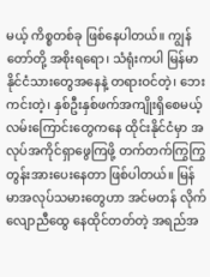မယ့် ကိစ္စတစ်ခု ဖြစ်နေပါတယ်။ ကျွန်တော်တို့ အစိုးရရော၊ သံရုံးကပါ မြန်မာနိုင်ငံသားတွေအနေနဲ့ တရားဝင်တဲ့၊ ဘေးကင်းတဲ့၊ နှစ်ဦးနှစ်ဖက်အကျိုးရှိစေမယ့် လမ်းကြောင်းတွေကနေ ထိုင်းနိုင်ငံမှာ အလုပ်အကိုင်ရှာဖွေကြဖို့ တက်တက်ကြွကြွ တွန်းအားပေးနေတာ ဖြစ်ပါတယ်။ မြန်မာအလုပ်သမားတွေဟာ အင်မတန် လိုက်လျောညီထွေ နေထိုင်တတ်တဲ့ အရည်အ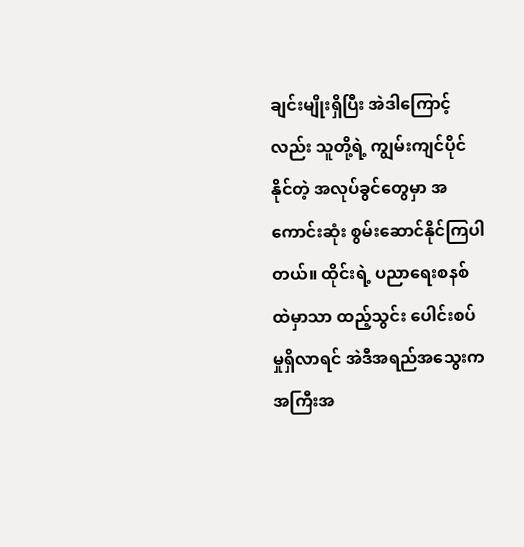ချင်းမျိုးရှိပြီး အဲဒါကြောင့်လည်း သူတို့ရဲ့ ကျွမ်းကျင်ပိုင်နိုင်တဲ့ အလုပ်ခွင်တွေမှာ အကောင်းဆုံး စွမ်းဆောင်နိုင်ကြပါတယ်။ ထိုင်းရဲ့ ပညာရေးစနစ်ထဲမှာသာ ထည့်သွင်း ပေါင်းစပ်မှုရှိလာရင် အဲဒီအရည်အသွေးက အကြီးအ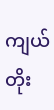ကျယ် တိုး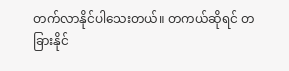တက်လာနိုင်ပါသေးတယ်။ တကယ်ဆိုရင် တခြားနိုင်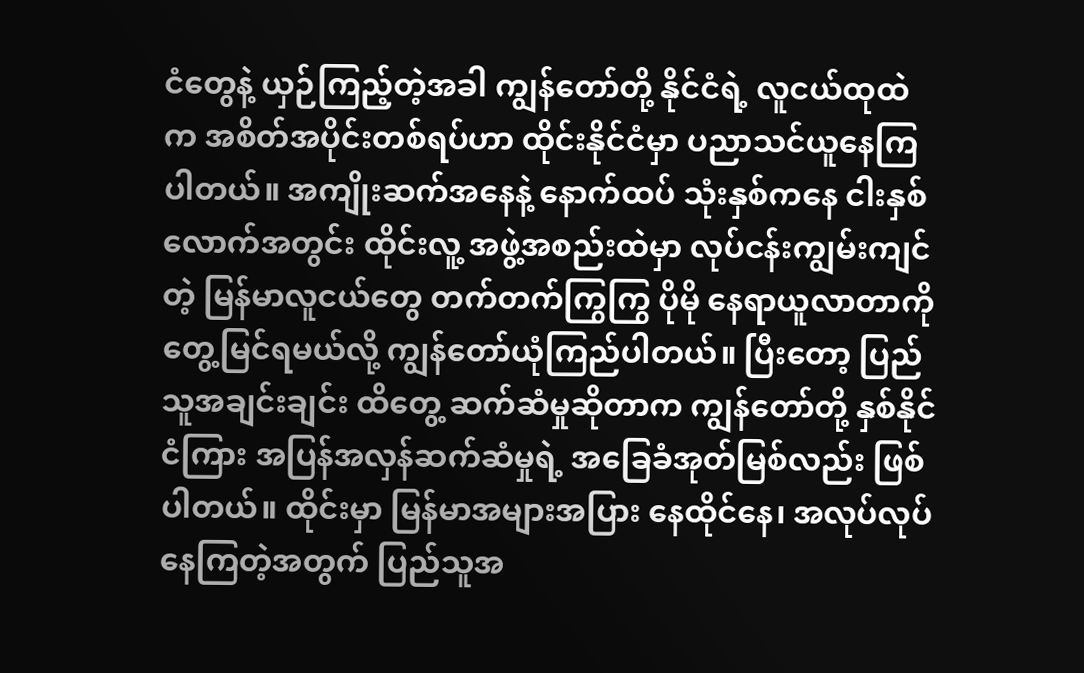ငံတွေနဲ့ ယှဉ်ကြည့်တဲ့အခါ ကျွန်တော်တို့ နိုင်ငံရဲ့ လူငယ်ထုထဲက အစိတ်အပိုင်းတစ်ရပ်ဟာ ထိုင်းနိုင်ငံမှာ ပညာသင်ယူနေကြပါတယ်။ အကျိုးဆက်အနေနဲ့ နောက်ထပ် သုံးနှစ်ကနေ ငါးနှစ်လောက်အတွင်း ထိုင်းလူ့ အဖွဲ့အစည်းထဲမှာ လုပ်ငန်းကျွမ်းကျင်တဲ့ မြန်မာလူငယ်တွေ တက်တက်ကြွကြွ ပိုမို နေရာယူလာတာကို တွေ့မြင်ရမယ်လို့ ကျွန်တော်ယုံကြည်ပါတယ်။ ပြီးတော့ ပြည်သူအချင်းချင်း ထိတွေ့ ဆက်ဆံမှုဆိုတာက ကျွန်တော်တို့ နှစ်နိုင်ငံကြား အပြန်အလှန်ဆက်ဆံမှုရဲ့ အခြေခံအုတ်မြစ်လည်း ဖြစ်ပါတယ်။ ထိုင်းမှာ မြန်မာအများအပြား နေထိုင်နေ၊ အလုပ်လုပ်နေကြတဲ့အတွက် ပြည်သူအ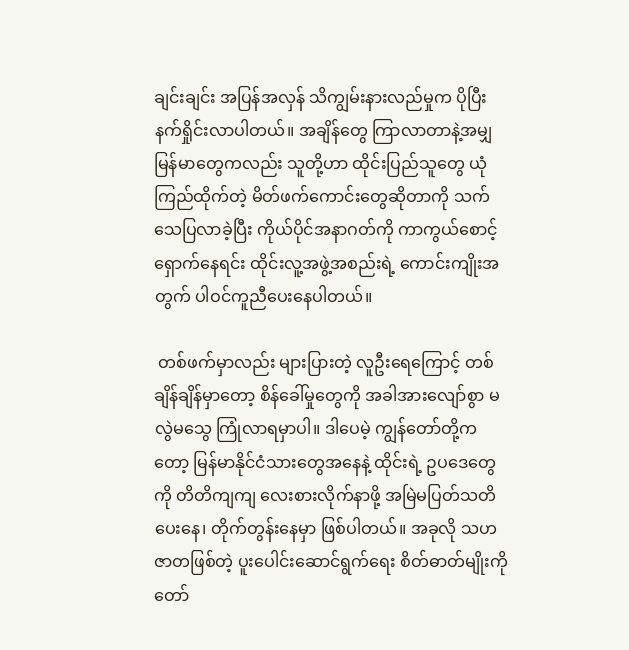ချင်းချင်း အပြန်အလှန် သိကျွမ်းနားလည်မှုက ပိုပြီးနက်ရှိုင်းလာပါတယ်။ အချိန်တွေ ကြာလာတာနဲ့အမျှ မြန်မာတွေကလည်း သူတို့ဟာ ထိုင်းပြည်သူတွေ ယုံကြည်ထိုက်တဲ့ မိတ်ဖက်ကောင်းတွေဆိုတာကို သက်သေပြလာခဲ့ပြီး ကိုယ်ပိုင်အနာဂတ်ကို ကာကွယ်စောင့်ရှောက်နေရင်း ထိုင်းလူ့အဖွဲ့အစည်းရဲ့ ကောင်းကျိုးအတွက် ပါဝင်ကူညီပေးနေပါတယ်။

 တစ်ဖက်မှာလည်း များပြားတဲ့ လူဦးရေကြောင့် တစ်ချိန်ချိန်မှာတော့ စိန်ခေါ်မှုတွေကို အခါအားလျော်စွာ မလွဲမသွေ ကြုံလာရမှာပါ။ ဒါပေမဲ့ ကျွန်တော်တို့ကတော့ မြန်မာနိုင်ငံသားတွေအနေနဲ့ ထိုင်းရဲ့ ဥပဒေတွေကို တိတိကျကျ လေးစားလိုက်နာဖို့ အမြဲမပြတ်သတိပေးနေ၊ တိုက်တွန်းနေမှာ ဖြစ်ပါတယ်။ အခုလို သဟဇာတဖြစ်တဲ့ ပူးပေါင်းဆောင်ရွက်ရေး စိတ်ဓာတ်မျိုးကို တော်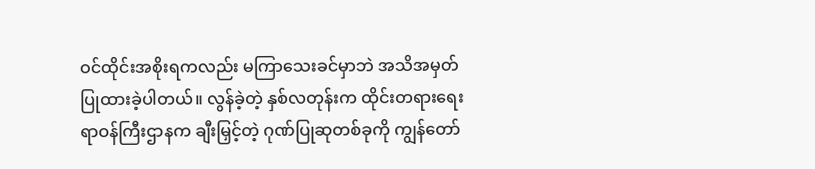ဝင်ထိုင်းအစိုးရကလည်း မကြာသေးခင်မှာဘဲ အသိအမှတ် ပြုထားခဲ့ပါတယ်။ လွန်ခဲ့တဲ့ နှစ်လတုန်းက ထိုင်းတရားရေးရာဝန်ကြီးဌာနက ချီးမြှင့်တဲ့ ဂုဏ်ပြုဆုတစ်ခုကို ကျွန်တော်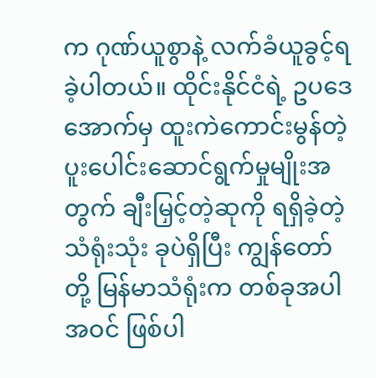က ဂုဏ်ယူစွာနဲ့ လက်ခံယူခွင့်ရခဲ့ပါတယ်။ ထိုင်းနိုင်ငံရဲ့ ဥပဒေအောက်မှ ထူးကဲကောင်းမွန်တဲ့ ပူးပေါင်းဆောင်ရွက်မှုမျိုးအတွက် ချီးမြှင့်တဲ့ဆုကို ရရှိခဲ့တဲ့ သံရုံးသုံး ခုပဲရှိပြီး ကျွန်တော်တို့ မြန်မာသံရုံးက တစ်ခုအပါအဝင် ဖြစ်ပါ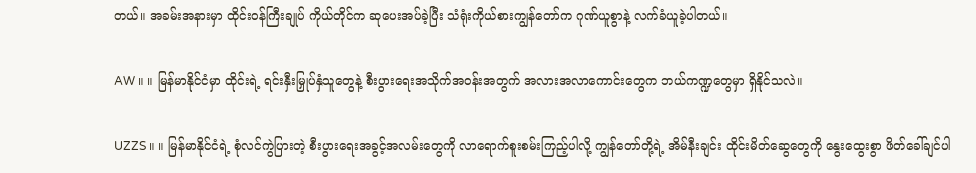တယ်။ အခမ်းအနားမှာ ထိုင်းဝန်ကြီးချုပ် ကိုယ်တိုင်က ဆုပေးအပ်ခဲ့ပြီး သံရုံးကိုယ်စားကျွန်တော်က ဂုဏ်ယူစွာနဲ့ လက်ခံယူခဲ့ပါတယ်။

AW ။ ။ မြန်မာနိုင်ငံမှာ ထိုင်းရဲ့ ရင်းနှီးမြှုပ်နှံသူတွေနဲ့ စီးပွားရေးအသိုက်အဝန်းအတွက် အလားအလာကောင်းတွေက ဘယ်ကဏ္ဍတွေမှာ ရှိနိုင်သလဲ။

UZZS ။ ။ မြန်မာနိုင်ငံရဲ့ စုံလင်ကွဲပြားတဲ့ စီးပွားရေးအခွင့်အလမ်းတွေကို လာရောက်စူးစမ်းကြည့်ပါလို့ ကျွန်တော်တို့ရဲ့ အိမ်နီးချင်း ထိုင်းမိတ်ဆွေတွေကို နွေးထွေးစွာ ဖိတ်ခေါ်ချင်ပါ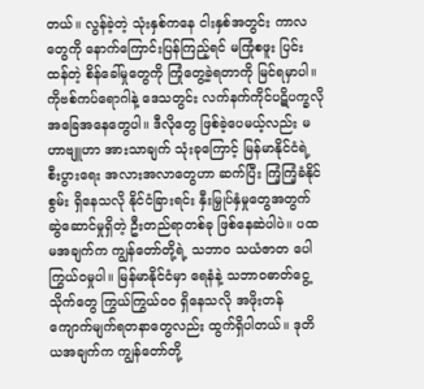တယ်။ လွန်ခဲ့တဲ့ သုံးနှစ်ကနေ ငါးနှစ်အတွင်း ကာလတွေကို နောက်ကြောင်းပြန်ကြည့်ရင် မကြုံစဖူး ပြင်းထန်တဲ့ စိန်ခေါ်မှုတွေကို ကြုံတွေ့ခဲ့ရတာကို မြင်ရမှာပါ။ ကိုဗစ်ကပ်ရောဂါနဲ့ ဒေသတွင်း လက်နက်ကိုင်ပဋိပက္ခလို အခြေအနေတွေပါ။ ဒီလိုတွေ ဖြစ်ခဲ့ပေမယ့်လည်း မဟာဗျူဟာ အားသာချက် သုံးခုကြောင့် မြန်မာနိုင်ငံရဲ့ စီးပွားရေး အလားအလာတွေဟာ ဆက်ပြီး ကြံ့ကြံ့ခံနိုင်စွမ်း ရှိနေသလို နိုင်ငံခြားရင်း နှီးမြှုပ်နှံမှုတွေအတွက် ဆွဲဆောင်မှုရှိတဲ့ ဦးတည်ရာတစ်ခု ဖြစ်နေဆဲပါပဲ။ ပထမအချက်က ကျွန်တော်တို့ရဲ့ သဘာ၀ သယံဇာတ ပေါကြွယ်ဝမှုပါ။ မြန်မာနိုင်ငံမှာ ရေနံနဲ့ သဘာ၀ဓာတ်ငွေ့သိုက်တွေ ကြွယ်ကြွယ်၀၀ ရှိနေသလို အဖိုးတန် ကျောက်မျက်ရတနာတွေလည်း ထွက်ရှိပါတယ်။ ဒုတိယအချက်က ကျွန်တော်တို့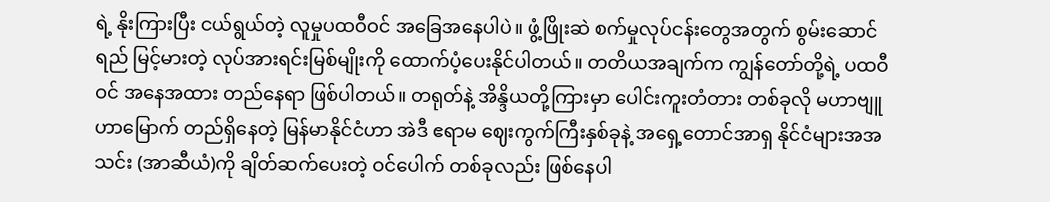ရဲ့ နိုးကြားပြီး ငယ်ရွယ်တဲ့ လူမှုပထဝီဝင် အခြေအနေပါပဲ။ ဖွံ့ဖြိုးဆဲ စက်မှုလုပ်ငန်းတွေအတွက် စွမ်းဆောင်ရည် မြင့်မားတဲ့ လုပ်အားရင်းမြစ်မျိုးကို ထောက်ပံ့ပေးနိုင်ပါတယ်။ တတိယအချက်က ကျွန်တော်တို့ရဲ့ ပထဝီဝင် အနေအထား တည်နေရာ ဖြစ်ပါတယ်။ တရုတ်နဲ့ အိန္ဒိယတို့ကြားမှာ ပေါင်းကူးတံတား တစ်ခုလို မဟာဗျူဟာမြောက် တည်ရှိနေတဲ့ မြန်မာနိုင်ငံဟာ အဲဒီ ဧရာမ ဈေးကွက်ကြီးနှစ်ခုနဲ့ အရှေ့တောင်အာရှ နိုင်ငံများအအသင်း (အာဆီယံ)ကို ချိတ်ဆက်ပေးတဲ့ ဝင်ပေါက် တစ်ခုလည်း ဖြစ်နေပါ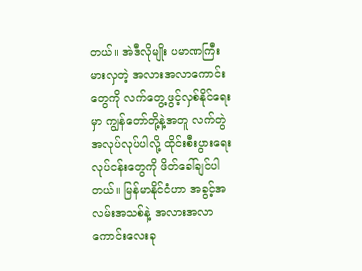တယ်။ အဲဒီလိုမျိုး ပမာဏကြီးမားလှတဲ့ အလားအလာကောင်းတွေကို လက်တွေ့ဖွင့်လှစ်နိုင်ရေးမှာ ကျွန်တော်တို့နဲ့အတူ လက်တွဲအလုပ်လုပ်ပါလို့ ထိုင်းစီးပွားရေး လုပ်ငန်းတွေကို ဖိတ်ခေါ်ချင်ပါတယ်။ မြန်မာနိုင်ငံဟာ အခွင့်အလမ်းအသစ်နဲ့ အလားအလာကောင်းလေးခု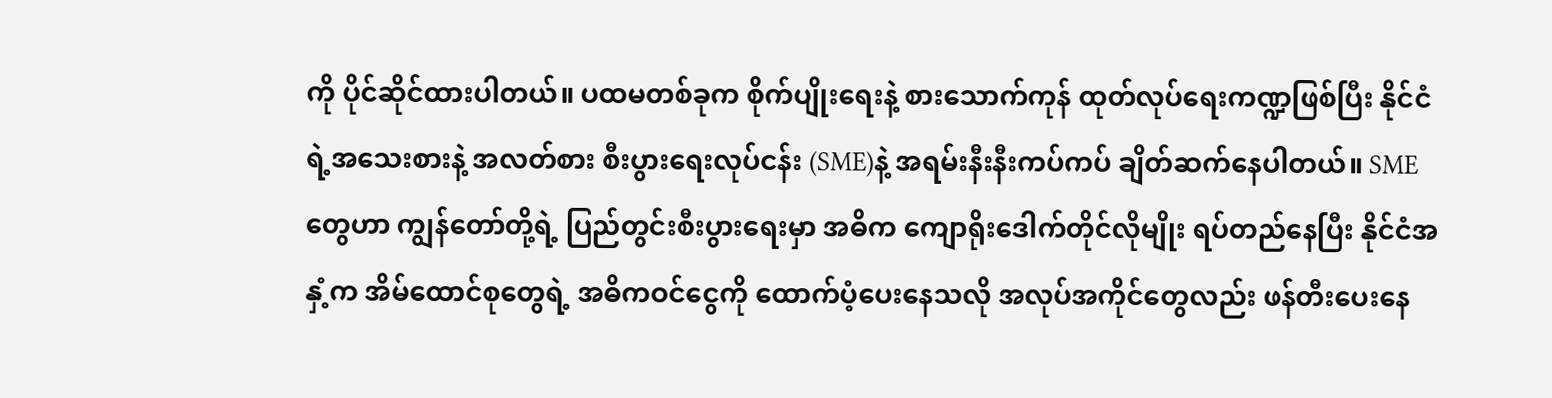ကို ပိုင်ဆိုင်ထားပါတယ်။ ပထမတစ်ခုက စိုက်ပျိုးရေးနဲ့ စားသောက်ကုန် ထုတ်လုပ်ရေးကဏ္ဍဖြစ်ပြီး နိုင်ငံရဲ့အသေးစားနဲ့ အလတ်စား စီးပွားရေးလုပ်ငန်း (SME)နဲ့ အရမ်းနီးနီးကပ်ကပ် ချိတ်ဆက်နေပါတယ်။ SME တွေဟာ ကျွန်တော်တို့ရဲ့ ပြည်တွင်းစီးပွားရေးမှာ အဓိက ကျောရိုးဒေါက်တိုင်လိုမျိုး ရပ်တည်နေပြီး နိုင်ငံအနှံ့က အိမ်ထောင်စုတွေရဲ့ အဓိကဝင်ငွေကို ထောက်ပံ့ပေးနေသလို အလုပ်အကိုင်တွေလည်း ဖန်တီးပေးနေ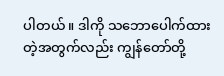ပါတယ်။ ဒါကို သဘောပေါက်ထားတဲ့အတွက်လည်း ကျွန်တော်တို့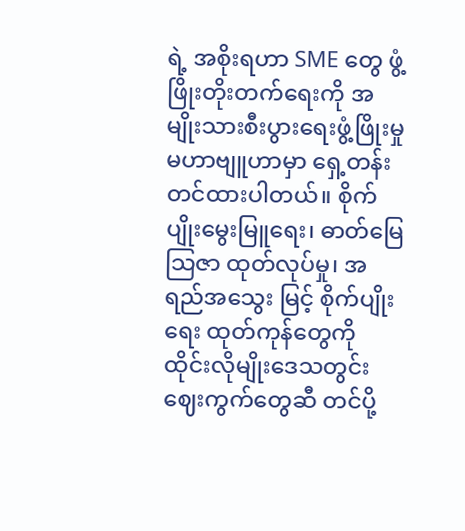ရဲ့ အစိုးရဟာ SME တွေ ဖွံ့ဖြိုးတိုးတက်ရေးကို အမျိုးသားစီးပွားရေးဖွံ့ဖြိုးမှု မဟာဗျူဟာမှာ ရှေ့တန်းတင်ထားပါတယ်။ စိုက်ပျိုးမွေးမြူရေး၊ ဓာတ်မြေသြဇာ ထုတ်လုပ်မှု၊ အရည်အသွေး မြင့် စိုက်ပျိုးရေး ထုတ်ကုန်တွေကို ထိုင်းလိုမျိုးဒေသတွင်း ဈေးကွက်တွေဆီ တင်ပို့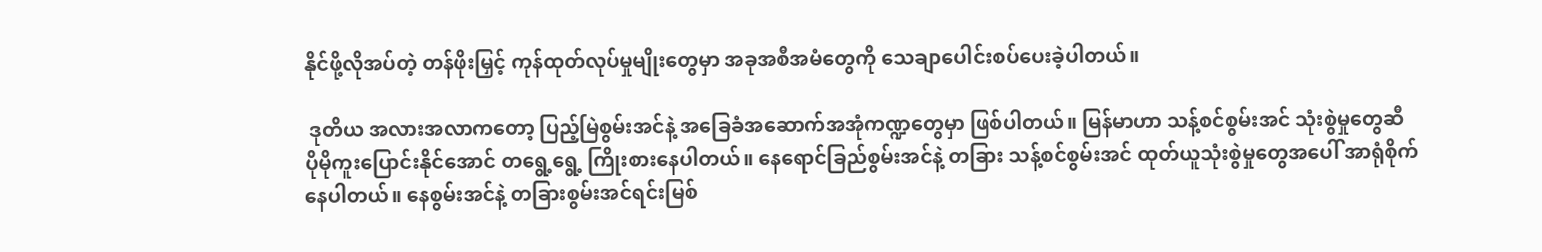နိုင်ဖို့လိုအပ်တဲ့ တန်ဖိုးမြှင့် ကုန်ထုတ်လုပ်မှုမျိုးတွေမှာ အခုအစီအမံတွေကို သေချာပေါင်းစပ်ပေးခဲ့ပါတယ်။

 ဒုတိယ အလားအလာကတော့ ပြည့်မြဲစွမ်းအင်နဲ့ အခြေခံအဆောက်အအုံကဏ္ဍတွေမှာ ဖြစ်ပါတယ်။ မြန်မာဟာ သန့်စင်စွမ်းအင် သုံးစွဲမှုတွေဆီ ပိုမိုကူးပြောင်းနိုင်အောင် တရွေ့ရွေ့ ကြိုးစားနေပါတယ်။ နေရောင်ခြည်စွမ်းအင်နဲ့ တခြား သန့်စင်စွမ်းအင် ထုတ်ယူသုံးစွဲမှုတွေအပေါ် အာရုံစိုက်နေပါတယ်။ နေစွမ်းအင်နဲ့ တခြားစွမ်းအင်ရင်းမြစ်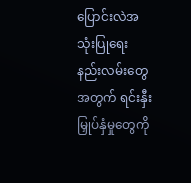ပြောင်းလဲအသုံးပြုရေး နည်းလမ်းတွေအတွက် ရင်းနှီးမြှုပ်နှံမှုတွေကို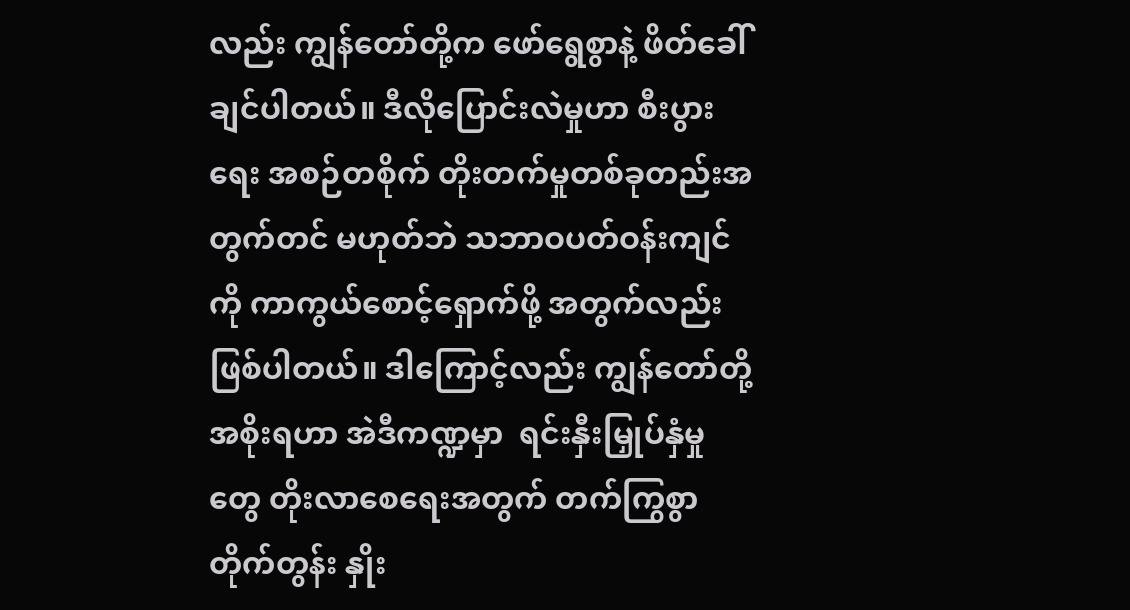လည်း ကျွန်တော်တို့က ဖော်ရွေစွာနဲ့ ဖိတ်ခေါ်ချင်ပါတယ်။ ဒီလိုပြောင်းလဲမှုဟာ စီးပွားရေး အစဉ်တစိုက် တိုးတက်မှုတစ်ခုတည်းအတွက်တင် မဟုတ်ဘဲ သဘာဝပတ်ဝန်းကျင်ကို ကာကွယ်စောင့်ရှောက်ဖို့ အတွက်လည်း ဖြစ်ပါတယ်။ ဒါကြောင့်လည်း ကျွန်တော်တို့အစိုးရဟာ အဲဒီကဏ္ဍမှာ  ရင်းနှီးမြှုပ်နှံမှုတွေ တိုးလာစေရေးအတွက် တက်ကြွစွာ တိုက်တွန်း နှိုး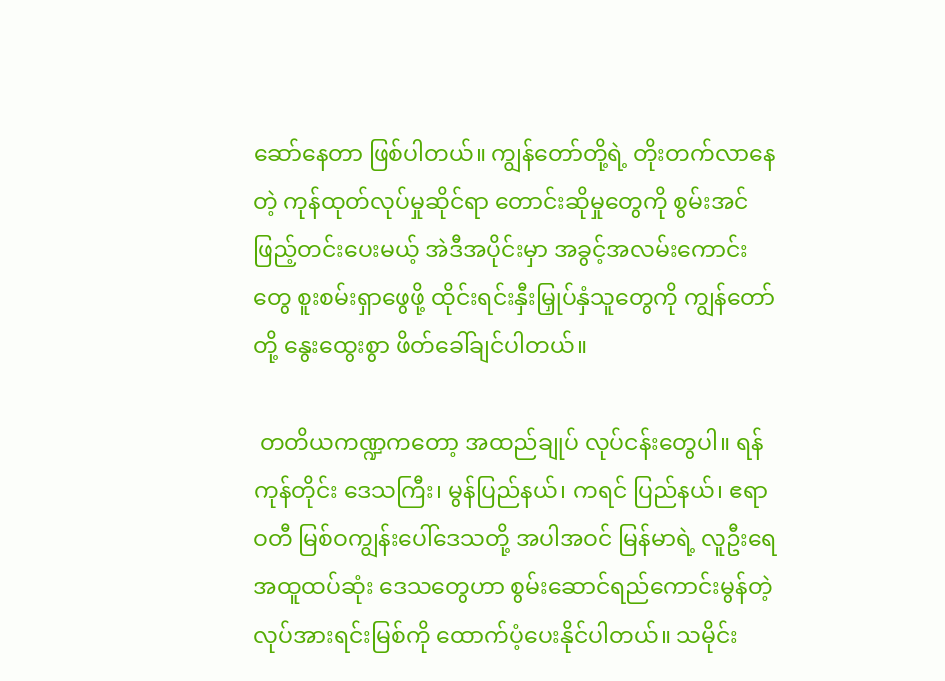ဆော်နေတာ ဖြစ်ပါတယ်။ ကျွန်တော်တို့ရဲ့ တိုးတက်လာနေတဲ့ ကုန်ထုတ်လုပ်မှုဆိုင်ရာ တောင်းဆိုမှုတွေကို စွမ်းအင်ဖြည့်တင်းပေးမယ့် အဲဒီအပိုင်းမှာ အခွင့်အလမ်းကောင်းတွေ စူးစမ်းရှာဖွေဖို့ ထိုင်းရင်းနှီးမြှုပ်နှံသူတွေကို ကျွန်တော်တို့ နွေးထွေးစွာ ဖိတ်ခေါ်ချင်ပါတယ်။

 တတိယကဏ္ဍကတော့ အထည်ချုပ် လုပ်ငန်းတွေပါ။ ရန်ကုန်တိုင်း ဒေသကြီး၊ မွန်ပြည်နယ်၊ ကရင် ပြည်နယ်၊ ဧရာဝတီ မြစ်ဝကျွန်းပေါ်ဒေသတို့ အပါအဝင် မြန်မာရဲ့ လူဦးရေ အထူထပ်ဆုံး ဒေသတွေဟာ စွမ်းဆောင်ရည်ကောင်းမွန်တဲ့ လုပ်အားရင်းမြစ်ကို ထောက်ပံ့ပေးနိုင်ပါတယ်။ သမိုင်း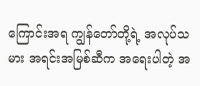ကြောင်းအရ ကျွန်တော်တို့ရဲ့ အလုပ်သမား အရင်းအမြစ်ဆီက အရေးပါတဲ့ အ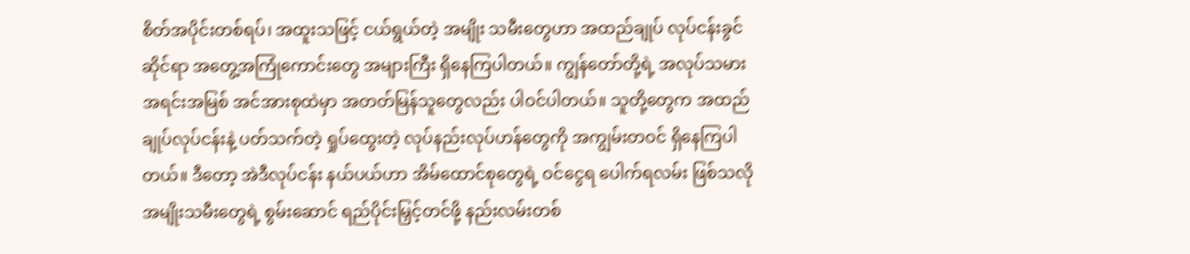စိတ်အပိုင်းတစ်ရပ်၊ အထူးသဖြင့် ငယ်ရွယ်တဲ့ အမျိုး သမီးတွေဟာ အထည်ချုပ် လုပ်ငန်းခွင်ဆိုင်ရာ အတွေ့အကြုံကောင်းတွေ အများကြီး ရှိနေကြပါတယ်။ ကျွန်တော်တို့ရဲ့ အလုပ်သမားအရင်းအမြစ် အင်အားစုထဲမှာ အတတ်မြန်သူတွေလည်း ပါဝင်ပါတယ်။ သူတို့တွေက အထည်ချုပ်လုပ်ငန်းနဲ့ ပတ်သက်တဲ့ ရှုပ်ထွေးတဲ့ လုပ်နည်းလုပ်ဟန်တွေကို အကျွမ်းတဝင် ရှိနေကြပါတယ်။ ဒီတော့ အဲဒီလုပ်ငန်း နယ်ပယ်ဟာ အိမ်ထောင်စုတွေရဲ့ ဝင်ငွေရ ပေါက်ရလမ်း ဖြစ်သလို အမျိုးသမီးတွေရဲ့ စွမ်းဆောင် ရည်ပိုင်းမြှင့်တင်ဖို့ နည်းလမ်းတစ်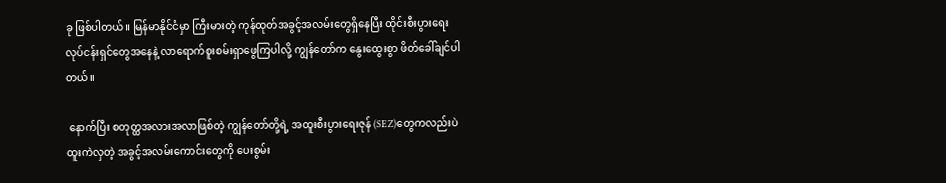ခု ဖြစ်ပါတယ်။ မြန်မာနိုင်ငံမှာ ကြီးမားတဲ့ ကုန်ထုတ်အခွင့်အလမ်းတွေရှိနေပြီး ထိုင်းစီးပွားရေး လုပ်ငန်းရှင်တွေအနေနဲ့ လာရောက်စူးစမ်းရှာဖွေကြပါလို့ ကျွန်တော်က နွေးထွေးစွာ ဖိတ်ခေါ်ချင်ပါတယ်။

 နောက်ပြီး စတုတ္ထအလားအလာဖြစ်တဲ့ ကျွန်တော်တို့ရဲ့ အထူးစီးပွားရေးဇုန် (SEZ)တွေကလည်းပဲ ထူးကဲလှတဲ့ အခွင့်အလမ်းကောင်းတွေကို ပေးစွမ်း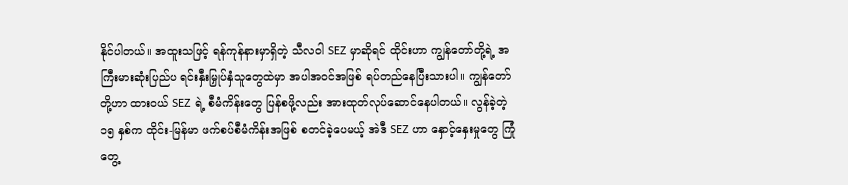နိုင်ပါတယ်။ အထူးသဖြင့် ရန်ကုန်နားမှာရှိတဲ့ သီလဝါ SEZ မှာဆိုရင် ထိုင်းဟာ ကျွန်တော်တို့ရဲ့ အကြီးမားဆုံးပြည်ပ ရင်းနှီးမြှုပ်နှံသူတွေထဲမှာ အပါအဝင်အဖြစ် ရပ်တည်နေပြီးသားပါ။ ကျွန်တော်တို့ဟာ ထားဝယ် SEZ ရဲ့ စီမံကိန်းတွေ ပြန်စဖို့လည်း အားထုတ်လုပ်ဆောင်နေပါတယ်။ လွန်ခဲ့တဲ့ ၁၅ နှစ်က ထိုင်း-မြန်မာ ဖက်စပ်စီမံကိန်းအဖြစ် စတင်ခဲ့ပေမယ့် အဲဒီ SEZ ဟာ နှောင့်နှေးမှုတွေ ကြုံတွေ့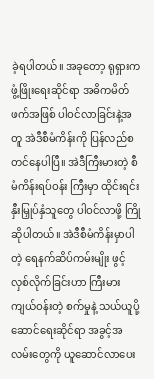ခဲ့ရပါတယ်။ အခုတော့ ရုရှားက ဖွံ့ဖြိုးရေးဆိုင်ရာ အဓိကမိတ်ဖက်အဖြစ် ပါဝင်လာခြင်းနဲ့အတူ အဲဒီစီမံကိန်းကို ပြန်လည်စတင်နေပါပြီ။ အဲဒီကြီးမားတဲ့ စီမံကိန်းရပ်ဝန်း ကြီးမှာ ထိုင်းရင်းနှီးမြှုပ်နှံသူတွေ ပါဝင်လာဖို့ ကြိုဆိုပါတယ်။ အဲဒီစီမံကိန်းမှာပါတဲ့ ရေနက်ဆိပ်ကမ်းမျိုး ဖွင့်လှစ်လိုက်ခြင်းဟာ ကြီးမားကျယ်ဝန်းတဲ့ စက်မှုနဲ့ သယ်ယူပို့ဆောင်ရေးဆိုင်ရာ အခွင့်အလမ်းတွေကို ယူဆောင်လာပေး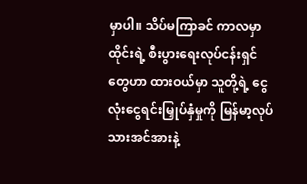မှာပါ။ သိပ်မကြာခင် ကာလမှာ ထိုင်းရဲ့ စီးပွားရေးလုပ်ငန်းရှင်တွေဟာ ထားဝယ်မှာ သူတို့ရဲ့ ငွေလုံးငွေရင်းမြှုပ်နှံမှုကို မြန်မာ့လုပ်သားအင်အားနဲ့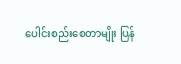ပေါင်းစည်းစေတာမျိုး ပြန်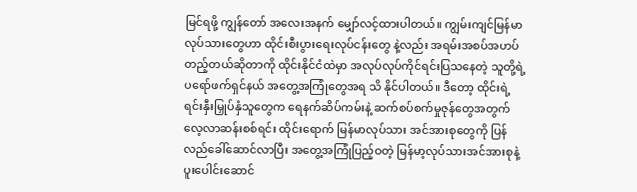မြင်ရဖို့ ကျွန်တော် အလေးအနက် မျှော်လင့်ထားပါတယ်။ ကျွမ်းကျင်မြန်မာလုပ်သားတွေဟာ ထိုင်းစီးပွားရေးလုပ်ငန်းတွေ နဲ့လည်း အရမ်းအစပ်အဟပ် တည့်တယ်ဆိုတာကို ထိုင်းနိုင်ငံထဲမှာ အလုပ်လုပ်ကိုင်ရင်းပြသနေတဲ့ သူတို့ရဲ့ ပရော်ဖက်ရှင်နယ် အတွေ့အကြုံတွေအရ သိ နိုင်ပါတယ်။ ဒီတော့ ထိုင်းရဲ့ ရင်းနှီးမြှုပ်နှံသူတွေက ရေနက်ဆိပ်ကမ်းနဲ့ ဆက်စပ်စက်မှုဇုန်တွေအတွက် လေ့လာဆန်းစစ်ရင်း ထိုင်းရောက် မြန်မာလုပ်သား အင်အားစုတွေကို ပြန်လည်ခေါ်ဆောင်လာပြီး အတွေ့အကြုံပြည့်ဝတဲ့ မြန်မာ့လုပ်သားအင်အားစုနဲ့ ပူးပေါင်းဆောင်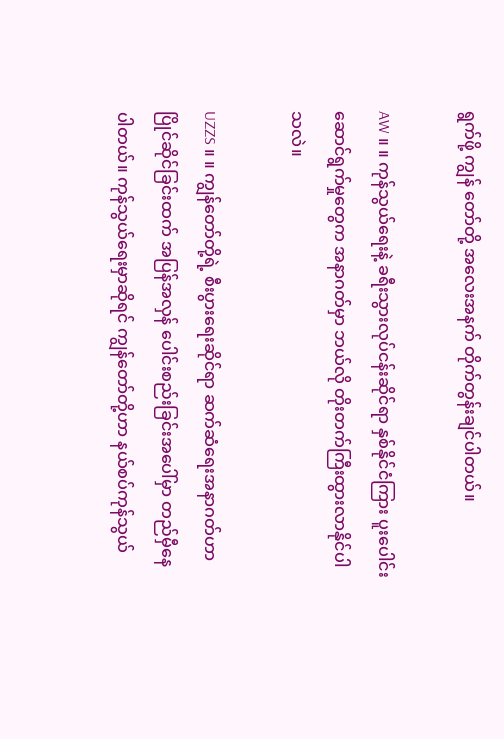ရွက်ဖို့ ကျွန် တော်တို့ အလေးအနက် တိုက်တွန်းချင်ပါတယ်။

AW ။ ။ ကုန်သွယ်ရေးနဲ့ ခရီးသွားလုပ်ငန်းဆိုင်ရာ နှစ်နိုင်ငံကြား ပူးပေါင်းဆောင်ရွက်မှုတွေက အနာဂတ်မှာ ဘယ်လို တိုးတက်ကြီးထွားလာနိုင်ပါသလဲ။

UZZS ။ ။ ကျွန်တော်တို့ရဲ့ စီးပွားရေးဆိုင်ရာ ဆက်ဆံရေးအနာဂတ်ဟာ ပြိုင်ဆိုင်ခြင်းထက် အပြန်အလှန် ပေါင်းစည်းခြင်းအပေါ်မှာ တည်မှီနေပါတယ်။ ကုန်သွယ်ရေးမှာဆိုရင် ကျွန်တော်တို့ဟာ နယ်စပ်ကုန်သွယ်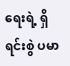ရေးရဲ့ ရှိရင်းစွဲ ပမာ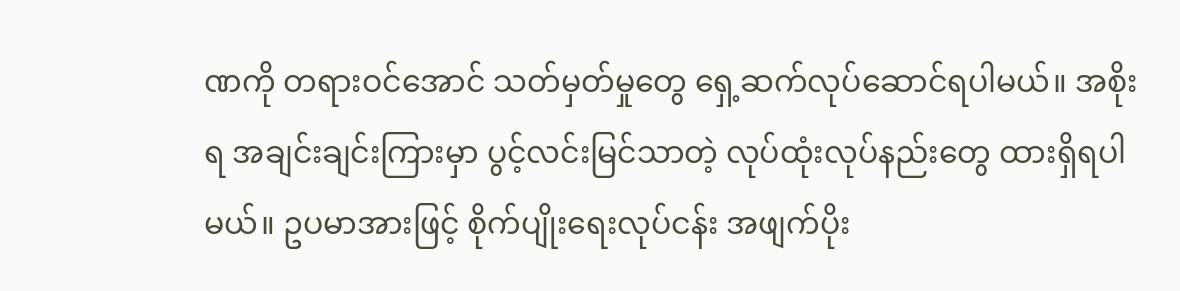ဏကို တရားဝင်အောင် သတ်မှတ်မှုတွေ ရှေ့ဆက်လုပ်ဆောင်ရပါမယ်။ အစိုးရ အချင်းချင်းကြားမှာ ပွင့်လင်းမြင်သာတဲ့ လုပ်ထုံးလုပ်နည်းတွေ ထားရှိရပါမယ်။ ဥပမာအားဖြင့် စိုက်ပျိုးရေးလုပ်ငန်း အဖျက်ပိုး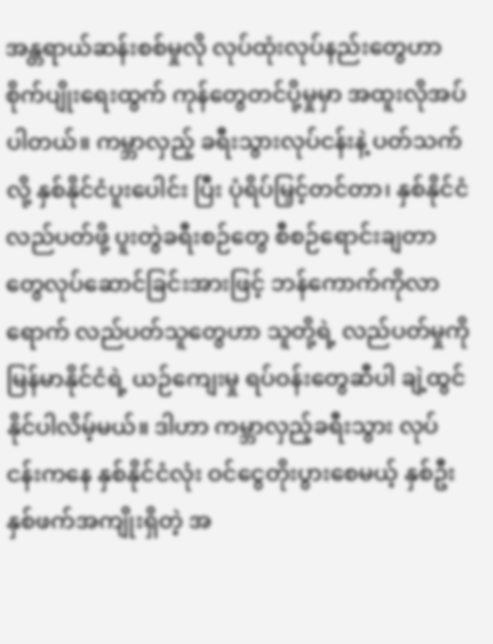အန္တရာယ်ဆန်းစစ်မှုလို လုပ်ထုံးလုပ်နည်းတွေဟာ စိုက်ပျိုးရေးထွက် ကုန်တွေတင်ပို့မှုမှာ အထူးလိုအပ်ပါတယ်။ ကမ္ဘာလှည့် ခရီးသွားလုပ်ငန်းနဲ့ ပတ်သက်လို့ နှစ်နိုင်ငံပူးပေါင်း ပြီး ပုံရိပ်မြှင့်တင်တာ၊ နှစ်နိုင်ငံလည်ပတ်ဖို့ ပူးတွဲခရီးစဉ်တွေ စီစဉ်ရောင်းချတာ တွေလုပ်ဆောင်ခြင်းအားဖြင့် ဘန်ကောက်ကိုလာရောက် လည်ပတ်သူတွေဟာ သူတို့ရဲ့ လည်ပတ်မှုကို မြန်မာနိုင်ငံရဲ့ ယဉ်ကျေးမှု ရပ်ဝန်းတွေဆီပါ ချဲ့ထွင်နိုင်ပါလိမ့်မယ်။ ဒါဟာ ကမ္ဘာလှည့်ခရီးသွား လုပ်ငန်းကနေ နှစ်နိုင်ငံလုံး ဝင်ငွေတိုးပွားစေမယ့် နှစ်ဦးနှစ်ဖက်အကျိုးရှိတဲ့ အ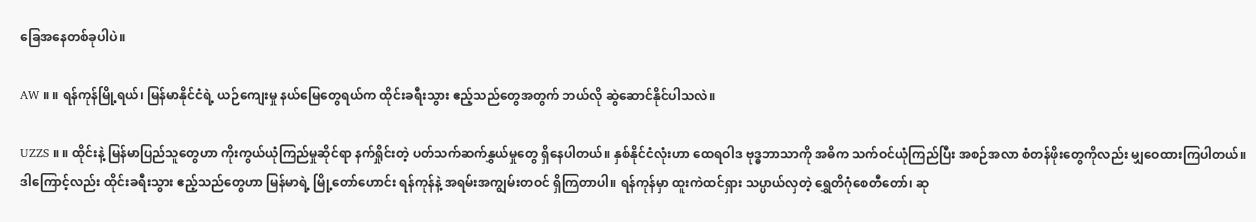ခြေအနေတစ်ခုပါပဲ။

AW ။ ။ ရန်ကုန်မြို့ရယ်၊ မြန်မာနိုင်ငံရဲ့ ယဉ်ကျေးမှု နယ်မြေတွေရယ်က ထိုင်းခရီးသွား ဧည့်သည်တွေအတွက် ဘယ်လို ဆွဲဆောင်နိုင်ပါသလဲ။

UZZS ။ ။ ထိုင်းနဲ့ မြန်မာပြည်သူတွေဟာ ကိုးကွယ်ယုံကြည်မှုဆိုင်ရာ နက်ရှိုင်းတဲ့ ပတ်သက်ဆက်နွှယ်မှုတွေ ရှိနေပါတယ်။ နှစ်နိုင်ငံလုံးဟာ ထေရဝါဒ ဗုဒ္ဓဘာသာကို အဓိက သက်ဝင်ယုံကြည်ပြီး အစဉ်အလာ စံတန်ဖိုးတွေကိုလည်း မျှဝေထားကြပါတယ်။ ဒါကြောင့်လည်း ထိုင်းခရီးသွား ဧည့်သည်တွေဟာ မြန်မာရဲ့ မြို့တော်ဟောင်း ရန်ကုန်နဲ့ အရမ်းအကျွမ်းတဝင် ရှိကြတာပါ။ ရန်ကုန်မှာ ထူးကဲထင်ရှား သပ္ပာယ်လှတဲ့ ရွှေတိဂုံစေတီတော်၊ ဆု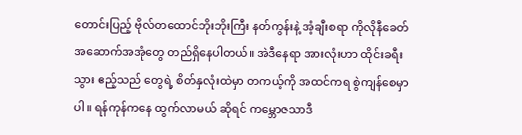တောင်းပြည့် ဗိုလ်တထောင်ဘိုးဘိုးကြီး နတ်ကွန်းနဲ့ အံ့ချီးစရာ ကိုလိုနီခေတ်အဆောက်အအုံတွေ တည်ရှိနေပါတယ်။ အဲဒီနေရာ အားလုံးဟာ ထိုင်းခရီးသွား ဧည့်သည် တွေရဲ့ စိတ်နှလုံးထဲမှာ တကယ့်ကို အထင်ကရ စွဲကျန်စေမှာပါ။ ရန်ကုန်ကနေ ထွက်လာမယ် ဆိုရင် ကမ္ဘောဇသာဒီ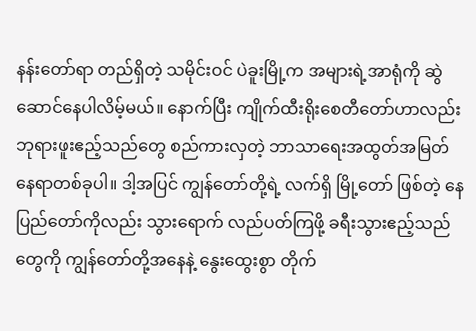နန်းတော်ရာ တည်ရှိတဲ့ သမိုင်းဝင် ပဲခူးမြို့က အများရဲ့အာရုံကို ဆွဲဆောင်နေပါလိမ့်မယ်။ နောက်ပြီး ကျိုက်ထီးရိုးစေတီတော်ဟာလည်း ဘုရားဖူးဧည့်သည်တွေ စည်ကားလှတဲ့ ဘာသာရေးအထွတ်အမြတ် နေရာတစ်ခုပါ။ ဒါ့အပြင် ကျွန်တော်တို့ရဲ့ လက်ရှိ မြို့တော် ဖြစ်တဲ့ နေပြည်တော်ကိုလည်း သွားရောက် လည်ပတ်ကြဖို့ ခရီးသွားဧည့်သည်တွေကို ကျွန်တော်တို့အနေနဲ့ နွေးထွေးစွာ တိုက်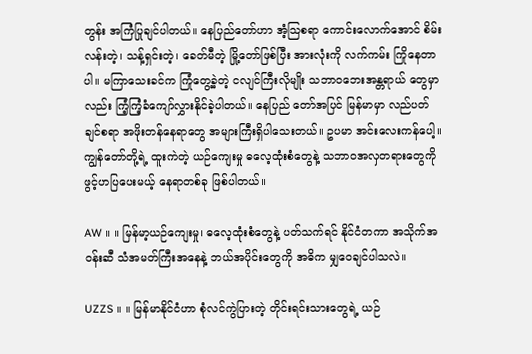တွန်း အကြံပြုချင်ပါတယ်။ နေပြည်တော်ဟာ အံ့သြစရာ ကောင်းလောက်အောင် စိမ်းလန်းတဲ့၊ သန့်ရှင်းတဲ့၊ ခေတ်မီတဲ့ မြို့တော်ဖြစ်ပြီး အားလုံးကို လက်ကမ်း ကြိုနေတာပါ။ မကြာသေးခင်က ကြုံတွေ့ခဲ့တဲ့ ငလျင်ကြီးလိုမျိုး သဘာဝဘေးအန္တရာယ် တွေမှာလည်း ကြံ့ကြံ့ခံကျော်လွှားနိုင်ခဲ့ပါတယ်။ နေပြည် တော်အပြင် မြန်မာမှာ လည်ပတ်ချင်စရာ အဖိုးတန်နေရာတွေ အများကြီးရှိပါသေးတယ်။ ဥပမာ အင်းလေးကန်ပေါ့။ ကျွန်တော်တို့ရဲ့ ထူးကဲတဲ့ ယဉ်ကျေးမှု ဓလေ့ထုံးစံတွေနဲ့ သဘာဝအလှတရားတွေကို ဖွင့်ဟပြပေးမယ့် နေရာတစ်ခု ဖြစ်ပါတယ်။

AW ။ ။ မြန်မာ့ယဉ်ကျေးမှု၊ ဓလေ့ထုံးစံတွေနဲ့ ပတ်သက်ရင် နိုင်ငံတကာ အသိုက်အဝန်းဆီ သံအမတ်ကြီးအနေနဲ့ ဘယ်အပိုင်းတွေကို အဓိက မျှဝေချင်ပါသလဲ။

UZZS ။ ။ မြန်မာနိုင်ငံဟာ စုံလင်ကွဲပြားတဲ့ တိုင်းရင်းသားတွေရဲ့ ယဉ်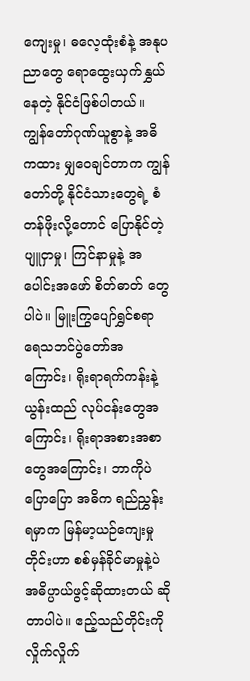ကျေးမှု၊ ဓလေ့ထုံးစံနဲ့ အနုပညာတွေ ရောထွေးယှက်နွှယ်နေတဲ့ နိုင်ငံဖြစ်ပါတယ်။ ကျွန်တော်ဂုဏ်ယူစွာနဲ့ အဓိကထား မျှဝေချင်တာက ကျွန်တော်တို့ နိုင်ငံသားတွေရဲ့ စံတန်ဖိုးလို့တောင် ပြောနိုင်တဲ့ ပျူငှာမှု၊ ကြင်နာမှုနဲ့ အပေါင်းအဖော် စိတ်ဓာတ် တွေပါပဲ။ မြူးကြွပျော်ရွှင်စရာ ရေသဘင်ပွဲတော်အကြောင်း၊ ရိုးရာရက်ကန်းနဲ့ ယွန်းထည် လုပ်ငန်းတွေအကြောင်း၊ ရိုးရာအစားအစာတွေအကြောင်း၊ ဘာကိုပဲ ပြောပြော အဓိက ရည်ညွှန်းရမှာက မြန်မာ့ယဉ်ကျေးမှုတိုင်းဟာ စစ်မှန်ခိုင်မာမှုနဲ့ပဲ အဓိပ္ပာယ်ဖွင့်ဆိုထားတယ် ဆိုတာပါပဲ။ ဧည့်သည်တိုင်းကို လှိုက်လှိုက်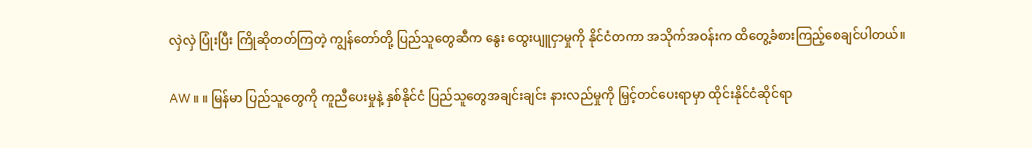လှဲလှဲ ပြုံးပြီး ကြိုဆိုတတ်ကြတဲ့ ကျွန်တော်တို့ ပြည်သူတွေဆီက နွေး ထွေးပျူငှာမှုကို နိုင်ငံတကာ အသိုက်အဝန်းက ထိတွေ့ခံစားကြည့်စေချင်ပါတယ်။

AW ။ ။ မြန်မာ ပြည်သူတွေကို ကူညီပေးမှုနဲ့ နှစ်နိုင်ငံ ပြည်သူတွေအချင်းချင်း နားလည်မှုကို မြှင့်တင်ပေးရာမှာ ထိုင်းနိုင်ငံဆိုင်ရာ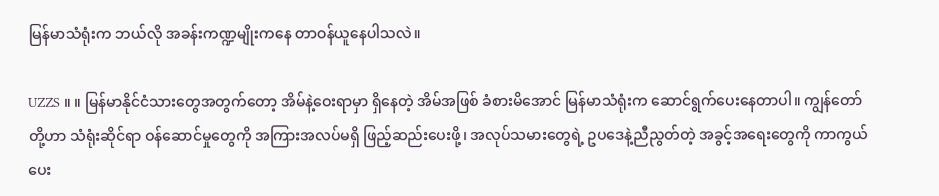မြန်မာသံရုံးက ဘယ်လို အခန်းကဏ္ဍမျိုးကနေ တာဝန်ယူနေပါသလဲ။

UZZS ။ ။ မြန်မာနိုင်ငံသားတွေအတွက်တော့ အိမ်နဲ့ဝေးရာမှာ ရှိနေတဲ့ အိမ်အဖြစ် ခံစားမိအောင် မြန်မာသံရုံးက ဆောင်ရွက်ပေးနေတာပါ။ ကျွန်တော်တို့ဟာ သံရုံးဆိုင်ရာ ဝန်ဆောင်မှုတွေကို အကြားအလပ်မရှိ ဖြည့်ဆည်းပေးဖို့၊ အလုပ်သမားတွေရဲ့ ဥပဒေနဲ့ညီညွတ်တဲ့ အခွင့်အရေးတွေကို ကာကွယ်ပေး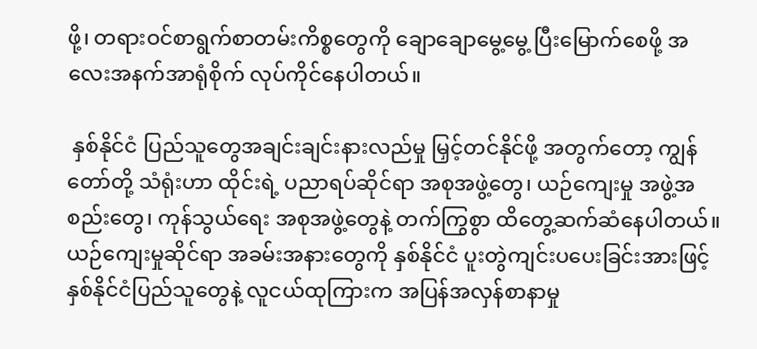ဖို့၊ တရားဝင်စာရွက်စာတမ်းကိစ္စတွေကို ချောချောမွေ့မွေ့ ပြီးမြောက်စေဖို့ အလေးအနက်အာရုံစိုက် လုပ်ကိုင်နေပါတယ်။

 နှစ်နိုင်ငံ ပြည်သူတွေအချင်းချင်းနားလည်မှု မြှင့်တင်နိုင်ဖို့ အတွက်တော့ ကျွန်တော်တို့ သံရုံးဟာ ထိုင်းရဲ့ ပညာရပ်ဆိုင်ရာ အစုအဖွဲ့တွေ၊ ယဉ်ကျေးမှု အဖွဲ့အစည်းတွေ၊ ကုန်သွယ်ရေး အစုအဖွဲ့တွေနဲ့ တက်ကြွစွာ ထိတွေ့ဆက်ဆံနေပါတယ်။ ယဉ်ကျေးမှုဆိုင်ရာ အခမ်းအနားတွေကို နှစ်နိုင်ငံ ပူးတွဲကျင်းပပေးခြင်းအားဖြင့် နှစ်နိုင်ငံပြည်သူတွေနဲ့ လူငယ်ထုကြားက အပြန်အလှန်စာနာမှု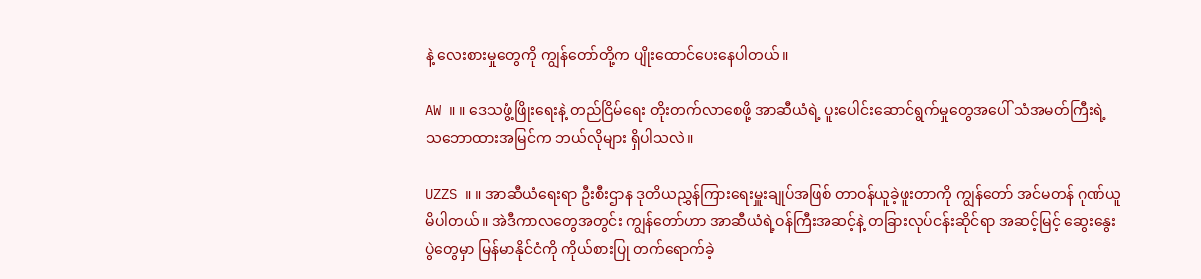နဲ့ လေးစားမှုတွေကို ကျွန်တော်တို့က ပျိုးထောင်ပေးနေပါတယ်။

AW ။ ။ ဒေသဖွံ့ဖြိုးရေးနဲ့ တည်ငြိမ်ရေး တိုးတက်လာစေဖို့ အာဆီယံရဲ့ ပူးပေါင်းဆောင်ရွက်မှုတွေအပေါ် သံအမတ်ကြီးရဲ့ သဘောထားအမြင်က ဘယ်လိုများ ရှိပါသလဲ။

UZZS ။ ။ အာဆီယံရေးရာ ဦးစီးဌာန ဒုတိယညွှန်ကြားရေးမှူးချုပ်အဖြစ် တာဝန်ယူခဲ့ဖူးတာကို ကျွန်တော် အင်မတန် ဂုဏ်ယူမိပါတယ်။ အဲဒီကာလတွေအတွင်း ကျွန်တော်ဟာ အာဆီယံရဲ့ဝန်ကြီးအဆင့်နဲ့ တခြားလုပ်ငန်းဆိုင်ရာ အဆင့်မြင့် ဆွေးနွေးပွဲတွေမှာ မြန်မာနိုင်ငံကို ကိုယ်စားပြု တက်ရောက်ခဲ့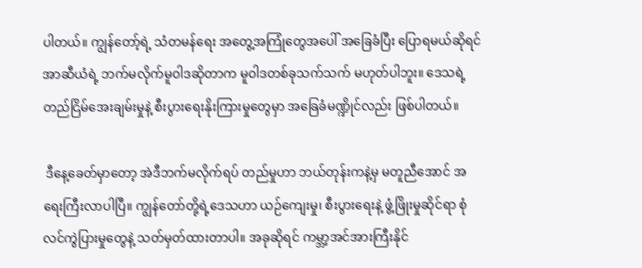ပါတယ်။ ကျွန်တော့်ရဲ့ သံတမန်ရေး အတွေ့အကြုံတွေအပေါ် အခြေခံပြီး ပြောရမယ်ဆိုရင် အာဆီယံရဲ့ ဘက်မလိုက်မူဝါဒဆိုတာက မူဝါဒတစ်ခုသက်သက် မဟုတ်ပါဘူး။ ဒေသရဲ့ တည်ငြိမ်အေးချမ်းမှုနဲ့ စီးပွားရေးနိုးကြားမှုတွေမှာ အခြေခံမဏ္ဍိုင်လည်း ဖြစ်ပါတယ်။

 ဒီနေ့ခေတ်မှာတော့ အဲဒီဘက်မလိုက်ရပ် တည်မှုဟာ ဘယ်တုန်းကနဲ့မှ မတူညီအောင် အရေးကြီးလာပါပြီ။ ကျွန်တော်တို့ရဲ့ဒေသဟာ ယဉ်ကျေးမှု၊ စီးပွားရေးနဲ့ ဖွံ့ဖြိုးမှုဆိုင်ရာ စုံလင်ကွဲပြားမှုတွေနဲ့ သတ်မှတ်ထားတာပါ။ အခုဆိုရင် ကမ္ဘာ့အင်အားကြီးနိုင်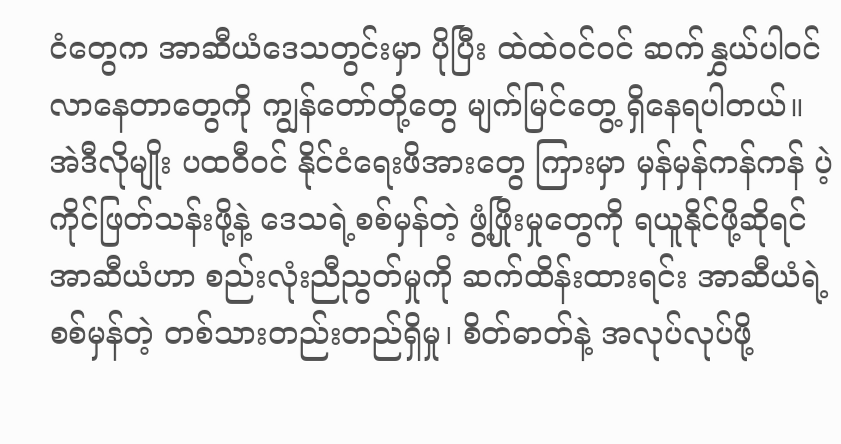ငံတွေက အာဆီယံဒေသတွင်းမှာ ပိုပြီး ထဲထဲဝင်ဝင် ဆက်နွှယ်ပါဝင်လာနေတာတွေကို ကျွန်တော်တို့တွေ မျက်မြင်တွေ့ ရှိနေရပါတယ်။ အဲဒီလိုမျိုး ပထဝီဝင် နိုင်ငံရေးဖိအားတွေ ကြားမှာ မှန်မှန်ကန်ကန် ပဲ့ကိုင်ဖြတ်သန်းဖို့နဲ့ ဒေသရဲ့စစ်မှန်တဲ့ ဖွံ့ဖြိုးမှုတွေကို ရယူနိုင်ဖို့ဆိုရင် အာဆီယံဟာ စည်းလုံးညီညွတ်မှုကို ဆက်ထိန်းထားရင်း အာဆီယံရဲ့ စစ်မှန်တဲ့ တစ်သားတည်းတည်ရှိမှု၊ စိတ်ဓာတ်နဲ့ အလုပ်လုပ်ဖို့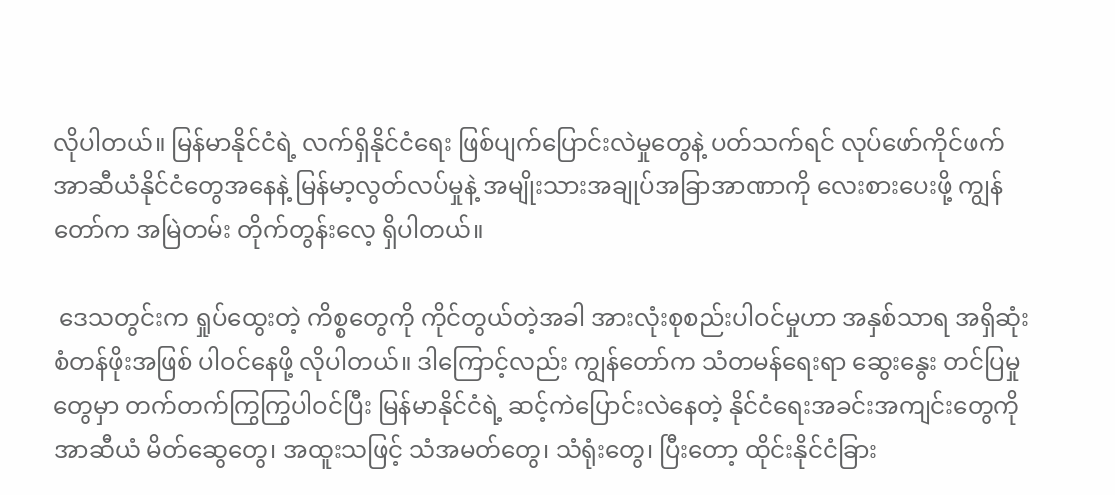လိုပါတယ်။ မြန်မာနိုင်ငံရဲ့ လက်ရှိနိုင်ငံရေး ဖြစ်ပျက်ပြောင်းလဲမှုတွေနဲ့ ပတ်သက်ရင် လုပ်ဖော်ကိုင်ဖက် အာဆီယံနိုင်ငံတွေအနေနဲ့ မြန်မာ့လွတ်လပ်မှုနဲ့ အမျိုးသားအချုပ်အခြာအာဏာကို လေးစားပေးဖို့ ကျွန်တော်က အမြဲတမ်း တိုက်တွန်းလေ့ ရှိပါတယ်။

 ဒေသတွင်းက ရှုပ်ထွေးတဲ့ ကိစ္စတွေကို ကိုင်တွယ်တဲ့အခါ အားလုံးစုစည်းပါဝင်မှုဟာ အနှစ်သာရ အရှိဆုံး စံတန်ဖိုးအဖြစ် ပါဝင်နေဖို့ လိုပါတယ်။ ဒါကြောင့်လည်း ကျွန်တော်က သံတမန်ရေးရာ ဆွေးနွေး တင်ပြမှုတွေမှာ တက်တက်ကြွကြွပါဝင်ပြီး မြန်မာနိုင်ငံရဲ့ ဆင့်ကဲပြောင်းလဲနေတဲ့ နိုင်ငံရေးအခင်းအကျင်းတွေကို အာဆီယံ မိတ်ဆွေတွေ၊ အထူးသဖြင့် သံအမတ်တွေ၊ သံရုံးတွေ၊ ပြီးတော့ ထိုင်းနိုင်ငံခြား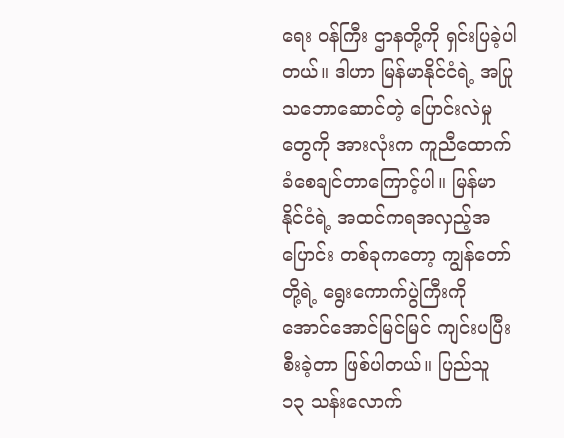ရေး ဝန်ကြီး ဌာနတို့ကို ရှင်းပြခဲ့ပါတယ်။ ဒါဟာ မြန်မာနိုင်ငံရဲ့ အပြုသဘောဆောင်တဲ့ ပြောင်းလဲမှုတွေကို အားလုံးက ကူညီထောက်ခံစေချင်တာကြောင့်ပါ။ မြန်မာနိုင်ငံရဲ့ အထင်ကရအလှည့်အပြောင်း တစ်ခုကတော့ ကျွန်တော်တို့ရဲ့ ရွေးကောက်ပွဲကြီးကို အောင်အောင်မြင်မြင် ကျင်းပပြီးစီးခဲ့တာ ဖြစ်ပါတယ်။ ပြည်သူ ၁၃ သန်းလောက်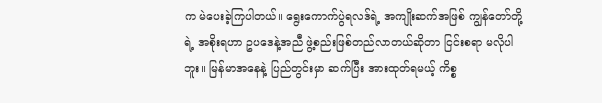က မဲပေးခဲ့ကြပါတယ်။ ရွေးကောက်ပွဲရလဒ်ရဲ့ အကျိုးဆက်အဖြစ် ကျွန်တော်တို့ရဲ့ အစိုးရဟာ ဥပဒေနဲ့အညီ ဖွဲ့စည်းဖြစ်တည်လာတယ်ဆိုတာ ငြင်းစရာ မလိုပါဘူး။ မြန်မာအနေနဲ့ ပြည်တွင်းမှာ ဆက်ပြီး အားထုတ်ရမယ့် ကိစ္စ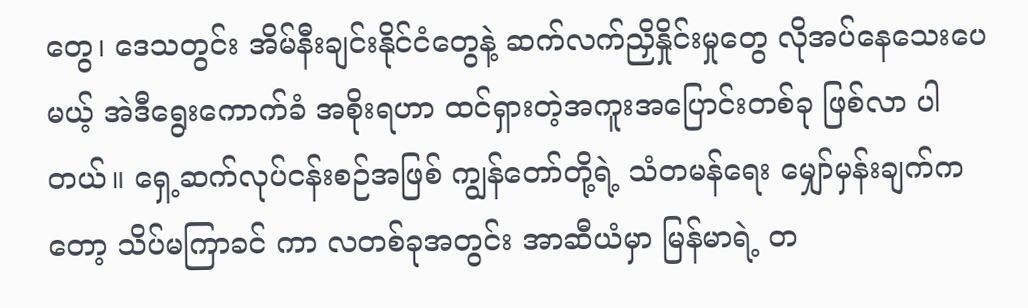တွေ၊ ဒေသတွင်း အိမ်နီးချင်းနိုင်ငံတွေနဲ့ ဆက်လက်ညှိနှိုင်းမှုတွေ လိုအပ်နေသေးပေမယ့် အဲဒီရွေးကောက်ခံ အစိုးရဟာ ထင်ရှားတဲ့အကူးအပြောင်းတစ်ခု ဖြစ်လာ ပါတယ်။ ရှေ့ဆက်လုပ်ငန်းစဉ်အဖြစ် ကျွန်တော်တို့ရဲ့ သံတမန်ရေး မျှော်မှန်းချက်ကတော့ သိပ်မကြာခင် ကာ လတစ်ခုအတွင်း အာဆီယံမှာ မြန်မာရဲ့ တ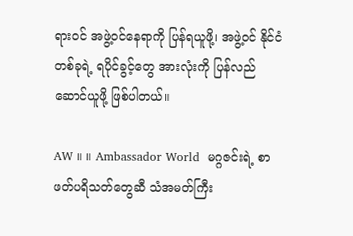ရားဝင် အဖွဲ့ဝင်နေရာကို ပြန်ရယူဖို့၊ အဖွဲ့ဝင် နိုင်ငံတစ်ခုရဲ့ ရပိုင်ခွင့်တွေ အားလုံးကို ပြန်လည်ဆောင်ယူဖို့ ဖြစ်ပါတယ်။

AW ။ ။ Ambassador World  မဂ္ဂဇင်းရဲ့ စာဖတ်ပရိသတ်တွေဆီ သံအမတ်ကြီး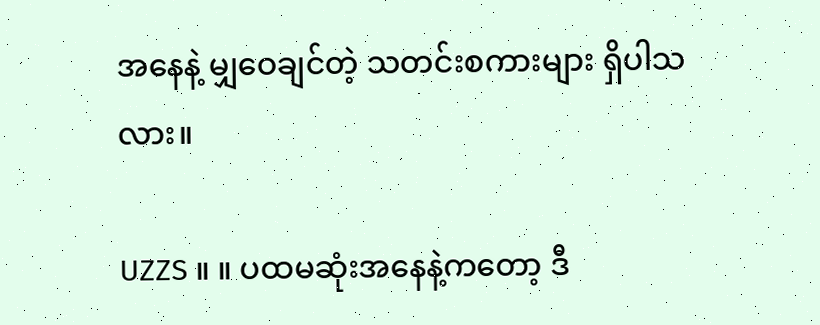အနေနဲ့ မျှဝေချင်တဲ့ သတင်းစကားများ ရှိပါသလား။

UZZS ။ ။ ပထမဆုံးအနေနဲ့ကတော့ ဒီ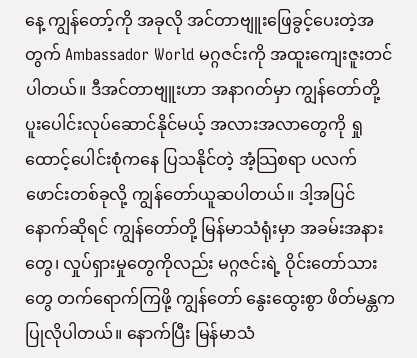နေ့ ကျွန်တော့်ကို အခုလို အင်တာဗျူးဖြေခွင့်ပေးတဲ့အတွက် Ambassador World မဂ္ဂဇင်းကို အထူးကျေးဇူးတင်ပါတယ်။ ဒီအင်တာဗျူးဟာ အနာဂတ်မှာ ကျွန်တော်တို့ ပူးပေါင်းလုပ်ဆောင်နိုင်မယ့် အလားအလာတွေကို ရှုထောင့်ပေါင်းစုံကနေ ပြသနိုင်တဲ့ အံ့သြစရာ ပလက် ဖောင်းတစ်ခုလို့ ကျွန်တော်ယူဆပါတယ်။ ဒါ့အပြင် နောက်ဆိုရင် ကျွန်တော်တို့ မြန်မာသံရုံးမှာ အခမ်းအနားတွေ၊ လှုပ်ရှားမှုတွေကိုလည်း မဂ္ဂဇင်းရဲ့ ဝိုင်းတော်သားတွေ တက်ရောက်ကြဖို့ ကျွန်တော် နွေးထွေးစွာ ဖိတ်မန္တက ပြုလိုပါတယ်။ နောက်ပြီး မြန်မာသံ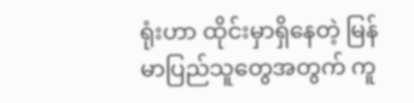ရုံးဟာ ထိုင်းမှာရှိနေတဲ့ မြန်မာပြည်သူတွေအတွက် ကူ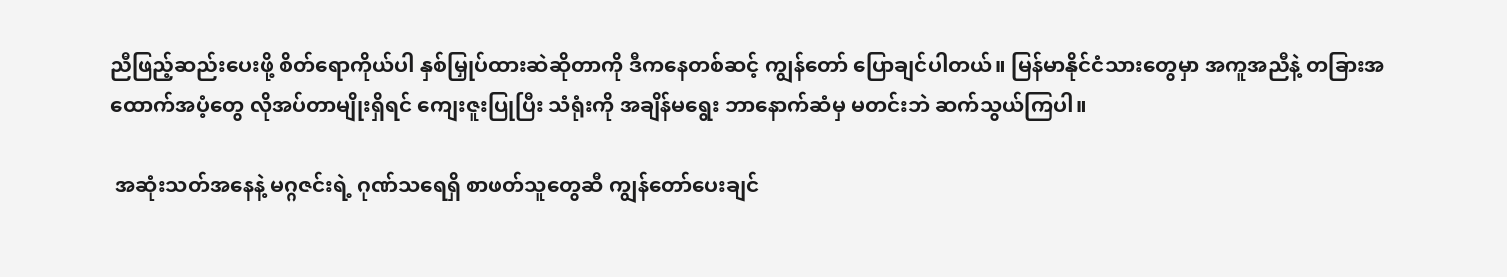ညီဖြည့်ဆည်းပေးဖို့ စိတ်ရောကိုယ်ပါ နှစ်မြှုပ်ထားဆဲဆိုတာကို ဒီကနေတစ်ဆင့် ကျွန်တော် ပြောချင်ပါတယ်။ မြန်မာနိုင်ငံသားတွေမှာ အကူအညီနဲ့ တခြားအထောက်အပံ့တွေ လိုအပ်တာမျိုးရှိရင် ကျေးဇူးပြုပြီး သံရုံးကို အချိန်မရွေး ဘာနောက်ဆံမှ မတင်းဘဲ ဆက်သွယ်ကြပါ။

 အဆုံးသတ်အနေနဲ့ မဂ္ဂဇင်းရဲ့ ဂုဏ်သရေရှိ စာဖတ်သူတွေဆီ ကျွန်တော်ပေးချင်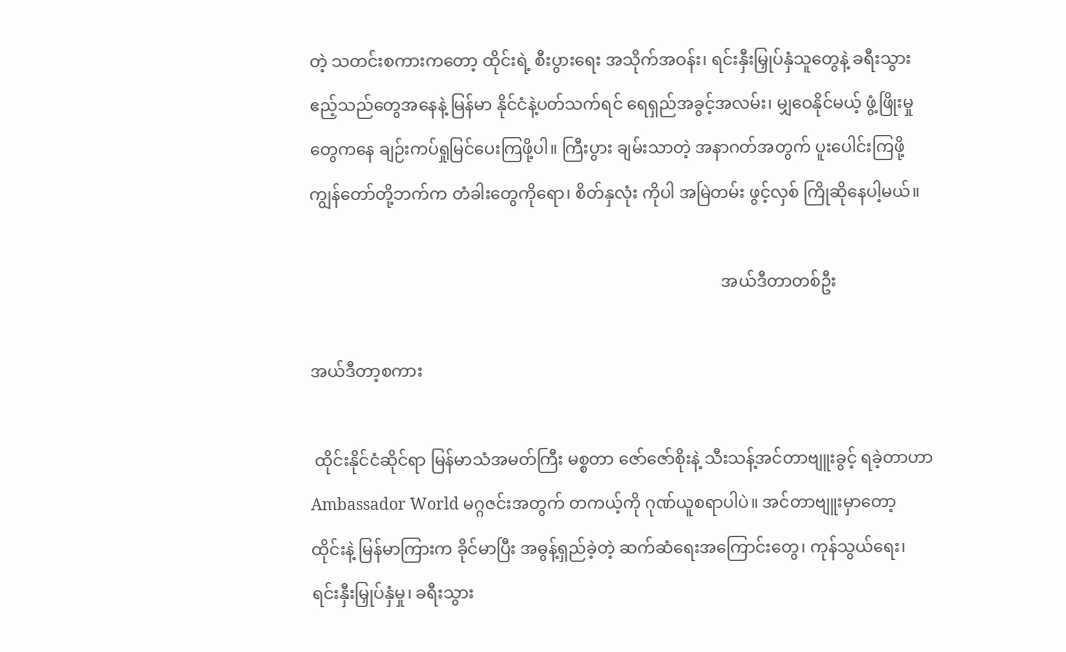တဲ့ သတင်းစကားကတော့ ထိုင်းရဲ့ စီးပွားရေး အသိုက်အဝန်း၊ ရင်းနှီးမြှုပ်နှံသူတွေနဲ့ ခရီးသွားဧည့်သည်တွေအနေနဲ့ မြန်မာ နိုင်ငံနဲ့ပတ်သက်ရင် ရေရှည်အခွင့်အလမ်း၊ မျှဝေနိုင်မယ့် ဖွံ့ဖြိုးမှုတွေကနေ ချဉ်းကပ်ရှုမြင်ပေးကြဖို့ပါ။ ကြီးပွား ချမ်းသာတဲ့ အနာဂတ်အတွက် ပူးပေါင်းကြဖို့ ကျွန်တော်တို့ဘက်က တံခါးတွေကိုရော၊ စိတ်နှလုံး ကိုပါ အမြဲတမ်း ဖွင့်လှစ် ကြိုဆိုနေပါ့မယ်။

                                                                                                   အယ်ဒီတာတစ်ဦး

အယ်ဒီတာ့စကား

 ထိုင်းနိုင်ငံဆိုင်ရာ မြန်မာသံအမတ်ကြီး မစ္စတာ ဇော်ဇော်စိုးနဲ့ သီးသန့်အင်တာဗျူးခွင့် ရခဲ့တာဟာ Ambassador World မဂ္ဂဇင်းအတွက် တကယ့်ကို ဂုဏ်ယူစရာပါပဲ။ အင်တာဗျူးမှာတော့ ထိုင်းနဲ့ မြန်မာကြားက ခိုင်မာပြီး အဓွန့်ရှည်ခဲ့တဲ့ ဆက်ဆံရေးအကြောင်းတွေ၊ ကုန်သွယ်ရေး၊ ရင်းနှီးမြှုပ်နှံမှု၊ ခရီးသွား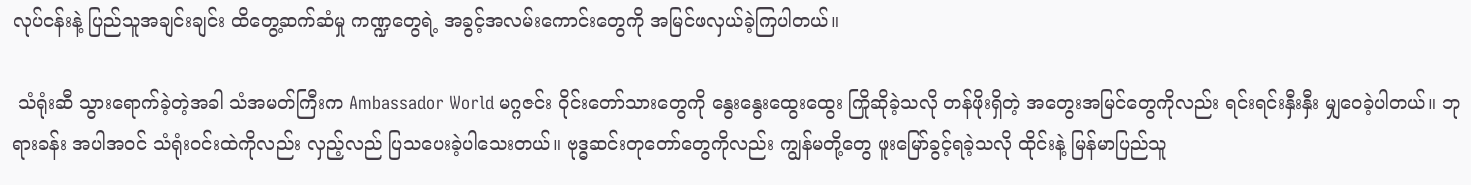လုပ်ငန်းနဲ့ ပြည်သူအချင်းချင်း ထိတွေ့ဆက်ဆံမှု ကဏ္ဍတွေရဲ့ အခွင့်အလမ်းကောင်းတွေကို အမြင်ဖလှယ်ခဲ့ကြပါတယ်။

 သံရုံးဆီ သွားရောက်ခဲ့တဲ့အခါ သံအမတ်ကြီးက Ambassador World မဂ္ဂဇင်း ဝိုင်းတော်သားတွေကို နွေးနွေးထွေးထွေး ကြိုဆိုခဲ့သလို တန်ဖိုးရှိတဲ့ အတွေးအမြင်တွေကိုလည်း ရင်းရင်းနှီးနှီး မျှဝေခဲ့ပါတယ်။ ဘုရားခန်း အပါအဝင် သံရုံးဝင်းထဲကိုလည်း လှည့်လည် ပြသပေးခဲ့ပါသေးတယ်။ ဗုဒ္ဓဆင်းတုတော်တွေကိုလည်း ကျွန်မတို့တွေ ဖူးမြော်ခွင့်ရခဲ့သလို ထိုင်းနဲ့ မြန်မာပြည်သူ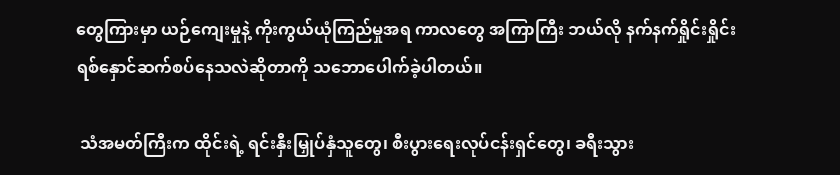တွေကြားမှာ ယဉ်ကျေးမှုနဲ့ ကိုးကွယ်ယုံကြည်မှုအရ ကာလတွေ အကြာကြီး ဘယ်လို နက်နက်ရှိုင်းရှိုင်း ရစ်နှောင်ဆက်စပ်နေသလဲဆိုတာကို သဘောပေါက်ခဲ့ပါတယ်။

 သံအမတ်ကြီးက ထိုင်းရဲ့ ရင်းနှီးမြှုပ်နှံသူတွေ၊ စီးပွားရေးလုပ်ငန်းရှင်တွေ၊ ခရီးသွား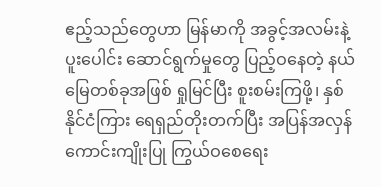ဧည့်သည်တွေဟာ မြန်မာကို အခွင့်အလမ်းနဲ့ ပူးပေါင်း ဆောင်ရွက်မှုတွေ ပြည့်ဝနေတဲ့ နယ်မြေတစ်ခုအဖြစ် ရှုမြင်ပြီး စူးစမ်းကြဖို့၊ နှစ်နိုင်ငံကြား ရေရှည်တိုးတက်ပြီး အပြန်အလှန် ကောင်းကျိုးပြု ကြွယ်ဝစေရေး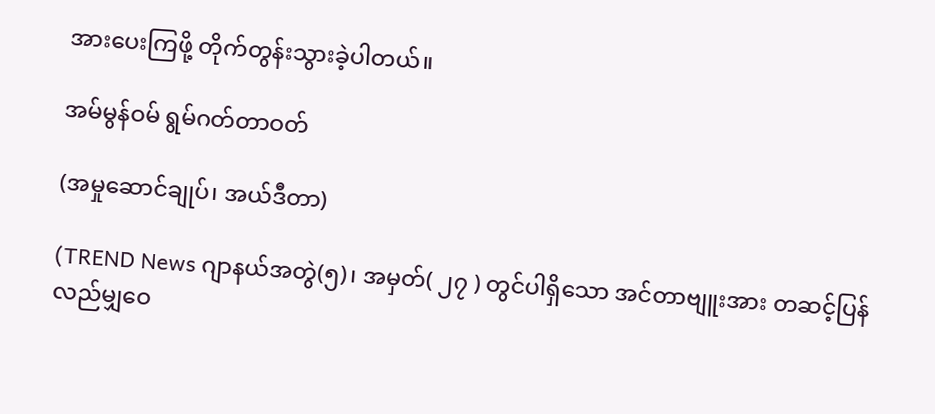အားပေးကြဖို့ တိုက်တွန်းသွားခဲ့ပါတယ်။

အမ်မွန်ဝမ် ရွမ်ဂတ်တာဝတ်

(အမှုဆောင်ချုပ်၊ အယ်ဒီတာ)

(TREND News ဂျာနယ်အတွဲ(၅)၊ အမှတ်( ၂၇ ) တွင်ပါရှိသော အင်တာဗျူးအား တဆင့်ပြန်လည်မျှဝေ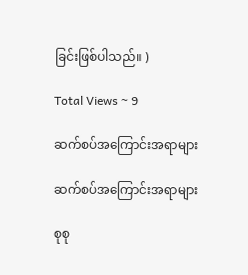ခြင်းဖြစ်ပါသည်။ )

Total Views ~ 9

ဆက်စပ်အကြောင်းအရာများ

ဆက်စပ်အကြောင်းအရာများ

စုစု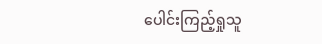ပေါင်းကြည့်ရှုသူ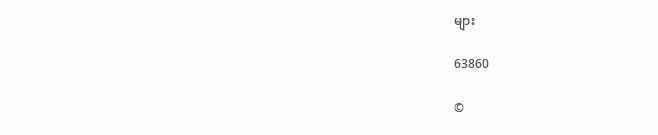များ

63860

©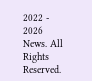2022 - 2026 News. All Rights Reserved.